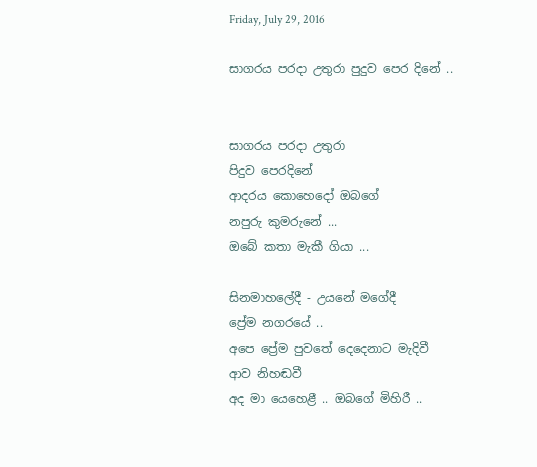Friday, July 29, 2016

සාගරය පරදා උතුරා පුදුව පෙර දිනේ ..


සාගරය පරදා උතුරා
පිදුව පෙරදිනේ
ආදරය කොහෙදෝ ඔබගේ
නපුරු කුමරුනේ ...
ඔබේ කතා මැකී ගියා ...

සිනමාහලේදී - උයනේ මගේදී
ප්‍රේම නගරයේ ..
අපෙ ප්‍රේම පුවතේ දෙදෙනාට මැදිවී
ආව නිහඬවී
අද මා යෙහෙළී .. ඔබගේ මිහිරී ..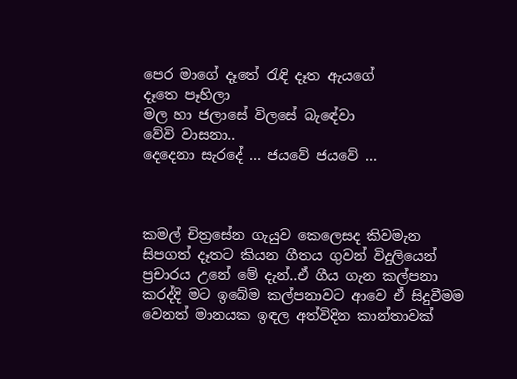පෙර මාගේ දෑතේ රැඳි දෑත ඇයගේ
දෑතෙ පෑහිලා
මල හා ජලාසේ විලසේ බැඳේවා
වේවි වාසනා..
දෙදෙනා සැරදේ ... ජයවේ ජයවේ ...



කමල් චිත්‍රසේන ගැයුව කෙලෙසද කිවමැන  සිපගත් දෑතට කියන ගීතය ගුවන් විදුලියෙන් ප්‍රචාරය උනේ මේ දැන්..ඒ ගීය ගැන කල්පනා කරද්දි මට ඉබේම කල්පනාවට ආවෙ ඒ සිදුවීමම වෙනත් මානයක ඉඳල අත්විදින කාන්තාවක්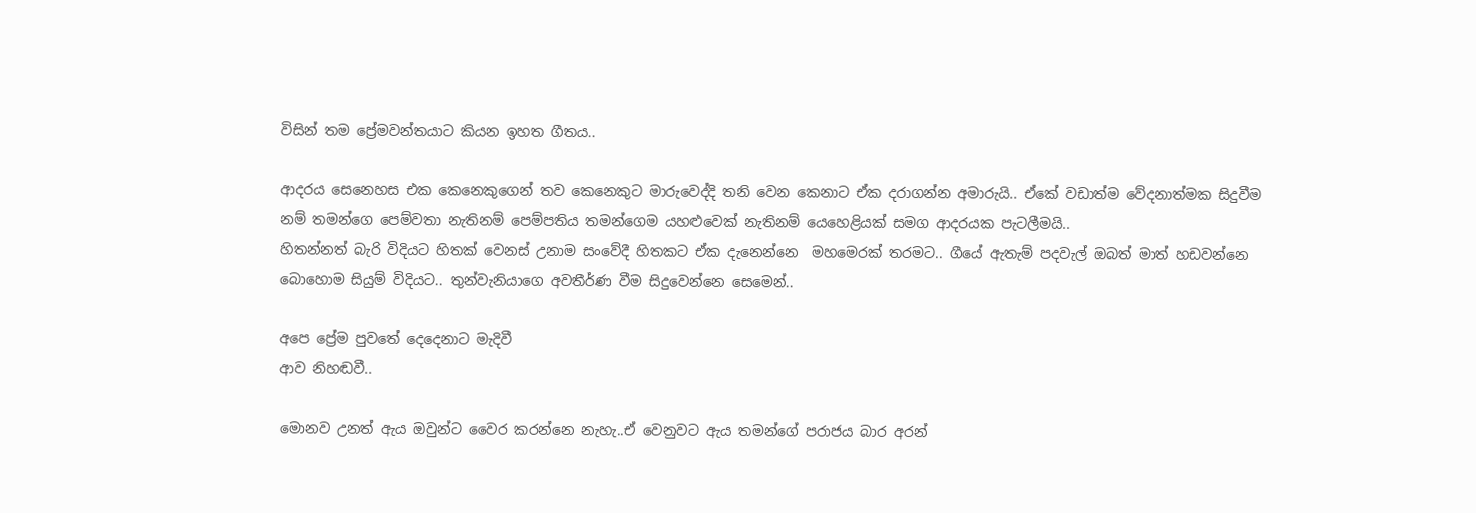විසින් තම ප්‍රේමවන්තයාට කියන ඉහත ගීතය..

ආදරය සෙනෙහස එක කෙනෙකුගෙන් තව කෙනෙකුට මාරුවෙද්දි තනි වෙන කෙනාට ඒක දරාගන්න අමාරුයි.. ඒකේ වඩාත්ම වේදනාත්මක සිදුවීම නම් තමන්ගෙ පෙම්වතා නැතිනම් පෙම්පතිය තමන්ගෙම යහළුවෙක් නැතිනම් යෙහෙළියක් සමග ආදරයක පැටලීමයි..
හිතන්නත් බැරි විදියට හිතක් වෙනස් උනාම සංවේදී හිතකට ඒක දැනෙන්නෙ  මහමෙරක් තරමට.. ගීයේ ඇතැම් පදවැල් ඔබත් මාත් හඩවන්නෙ බොහොම සියුම් විදියට.. තුන්වැනියාගෙ අවතීර්ණ වීම සිදුවෙන්නෙ සෙමෙන්..

අපෙ ප්‍රේම පුවතේ දෙදෙනාට මැදිවී
ආව නිහඬවී..

මොනව උනත් ඇය ඔවුන්ට වෛර කරන්නෙ නැහැ..ඒ වෙනුවට ඇය තමන්ගේ පරාජය බාර අරන්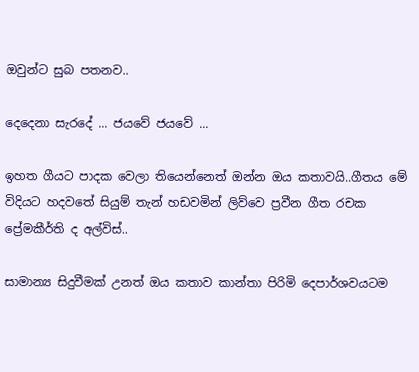ඔවුන්ට සුබ පතනව..

දෙදෙනා සැරදේ ... ජයවේ ජයවේ ...

ඉහත ගීයට පාදක වෙලා තියෙන්නෙත් ඔන්න ඔය කතාවයි..ගීතය මේ විදියට හදවතේ සියුම් තැන් හඩවමින් ලිව්වෙ ප්‍රවීන ගීත රචක ප්‍රේමකීර්ති ද අල්විස්..

සාමාන්‍ය සිදුවීමක් උනත් ඔය කතාව කාන්තා පිරිමි දෙපාර්ශවයටම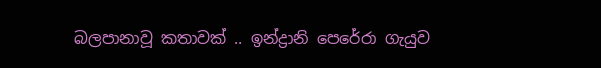බලපානාවූ කතාවක් .. ඉන්ද්‍රානි පෙරේරා ගැයුව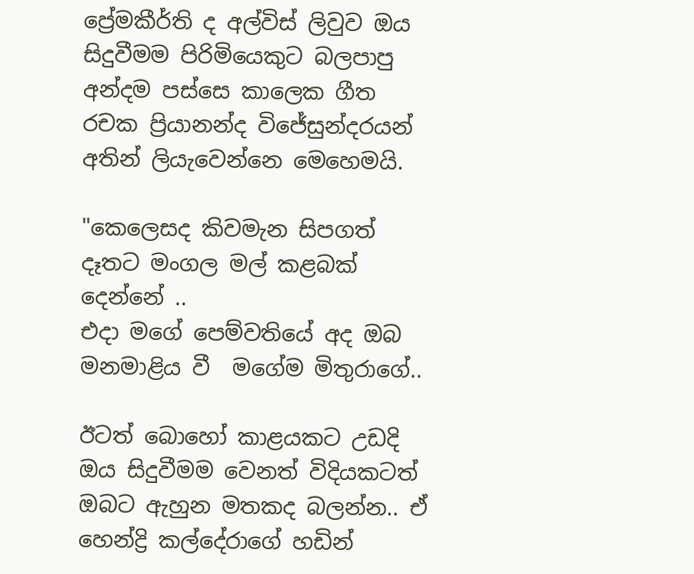ප්‍රේමකීර්ති ද අල්විස් ලිවුව ඔය සිදුවීමම පිරිමියෙකුට බලපාපු අන්දම පස්සෙ කාලෙක ගීත රචක ප්‍රියානන්ද විජේසුන්දරයන් අතින් ලියැවෙන්නෙ මෙහෙමයි.

"කෙලෙසද කිවමැන සිපගත් දෑතට මංගල මල් කළබක් දෙන්නේ ..
එදා මගේ පෙම්වතියේ අද ඔබ මනමාළිය වී  මගේම මිතුරාගේ..

ඊටත් බොහෝ කාළයකට උඩදි ඔය සිදුවීමම වෙනත් විදියකටත් ඔබට ඇහුන මතකද බලන්න.. ඒ හෙන්ද්‍රි කල්දේරාගේ හඩින්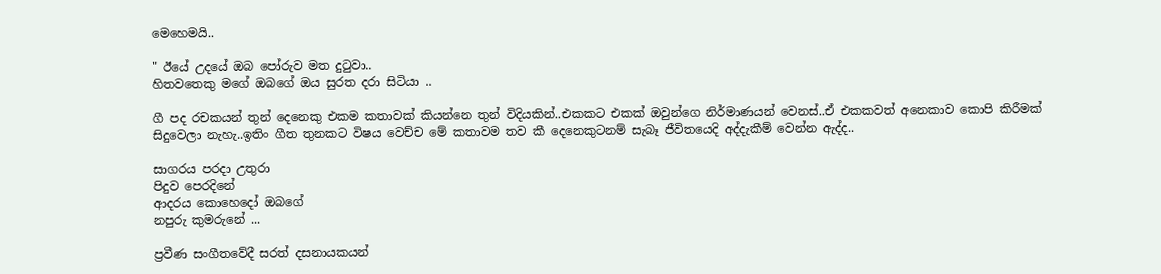මෙහෙමයි..

" ඊයේ උදයේ ඔබ පෝරුව මත දුටුවා..
හිතවතෙකු මගේ ඔබගේ ඔය සුරත දරා සිටියා ..

ගී පද රචකයන් තුන් දෙනෙකු එකම කතාවක් කියන්නෙ තුන් විදියකින්..එකකට එකක් ඔවුන්ගෙ නිර්මාණයන් වෙනස්..ඒ එකකවත් අනෙකාව කොපි කිරීමක් සිදුවෙලා නැහැ..ඉතිං ගීත තුනකට විෂය වෙච්ච මේ කතාවම තව කී දෙනෙකුටනම් සැබෑ ජීවිතයෙදි අද්දැකීම් වෙන්න ඇද්ද..

සාගරය පරදා උතුරා
පිදුව පෙරදිනේ
ආදරය කොහෙදෝ ඔබගේ
නපුරු කුමරුනේ ...

ප්‍රවීණ සංගීතවේදී සරත් දසනායකයන්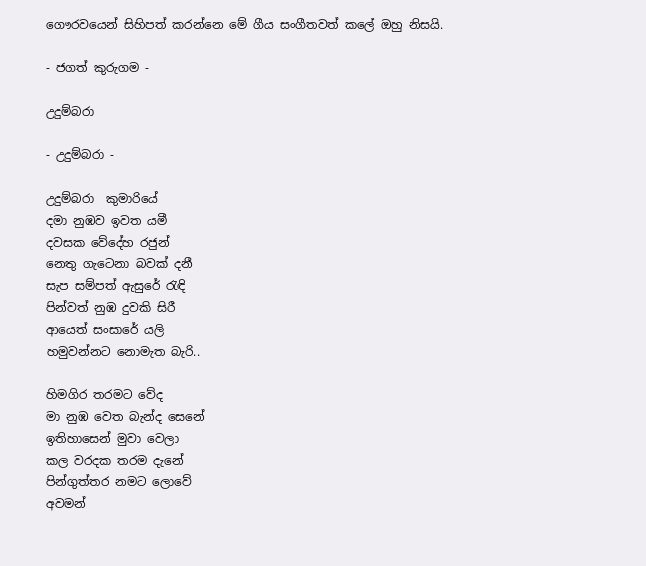ගෞරවයෙන් සිහිපත් කරන්නෙ මේ ගීය සංගීතවත් කලේ ඔහු නිසයි.

- ජගත් කුරුගම -

උදුම්බරා

- උදුම්බරා -

උදුම්බරා  කුමාරියේ
දමා නුඹව ඉවත යමී
දවසක වේදේහ රජුන්
නෙතු ගැටෙනා බවක් දනී
සැප සම්පත් ඇසුරේ රැඳි
පින්වත් නුඹ දුවකි සිරී
ආයෙත් සංසාරේ යලි
හමුවන්නට නොමැත බැරි..

හිමගිර තරමට වේද
මා නුඹ වෙත බැන්ද සෙනේ
ඉතිහාසෙන් මුවා වෙලා
කල වරදක තරම දැනේ
පින්ගුත්තර නමට ලොවේ
අවමන්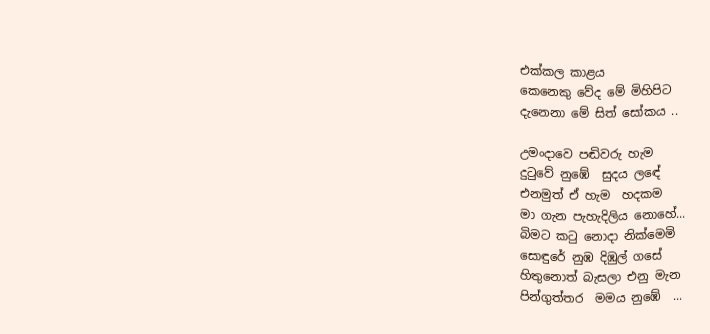එක්කල කාළය
කෙනෙකු වේද මේ මිහිපිට
දැනෙනා මේ සිත් සෝකය ..

උමංදාවෙ පඬිවරු හැම
දුටුවේ නුඹේ  සුදය ලඳේ
එනමුත් ඒ හැම  හදකම
මා ගැන පැහැදිලිය නොහේ...
බිමට කටු නොදා නික්මෙමි
සොඳුරේ නුඹ දිඹුල් ගසේ
හිතුනොත් බැසලා එනු මැන
පින්ගුත්තර  මමය නුඹේ  ...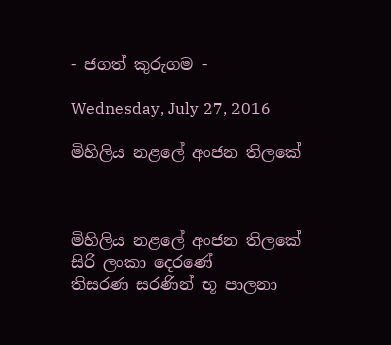- ජගත් කුරුගම -

Wednesday, July 27, 2016

මිහිලිය නළලේ අංජන තිලකේ



මිහිලිය නළලේ අංජන තිලකේ
සිරි ලංකා දෙරණේ
තිසරණ සරණින් භූ පාලනා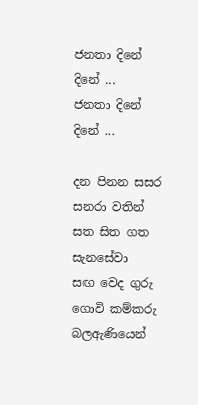ජනතා දිනේ දිනේ ...
ජනතා දිනේ දිනේ ...

දන පිනන සසර සනරා වතින්
සත සිත ගත සැනසේවා
සඟ වෙද ගුරු ගොවි කම්කරු
බලඇණියෙන්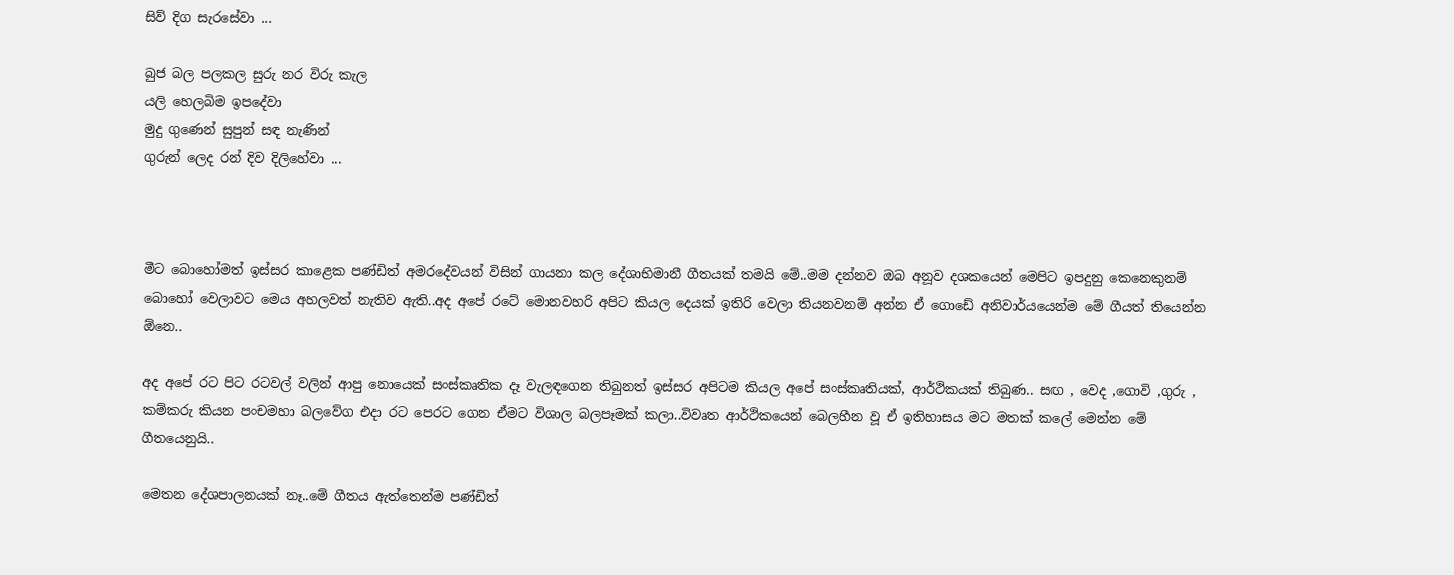සිව් දිග සැරසේවා ...

බුජ බල පලකල සුරු නර විරු කැල
යලි හෙලබිම ඉපදේවා
මුදු ගුණෙන් සුපුන් සඳ නැණින්
ගුරුන් ලෙද රන් දිව දිලිහේවා ...



මීට බොහෝමත් ඉස්සර කාළෙක පණ්ඩිත් අමරදේවයන් විසින් ගායනා කල දේශාභිමානී ගීතයක් තමයි මේ..මම දන්නව ඔබ අනූව දශකයෙන් මෙපිට ඉපදුනු කෙනෙකුනම් බොහෝ වෙලාවට මෙය අහලවත් නැතිව ඇති..අද අපේ රටේ මොනවහරි අපිට කියල දෙයක් ඉතිරි වෙලා තියනවනම් අන්න ඒ ගොඩේ අනිවාර්යයෙන්ම මේ ගීයත් තියෙන්න ඕනෙ..

අද අපේ රට පිට රටවල් වලින් ආපු නොයෙක් සංස්කෘතික දෑ වැලඳගෙන තිබුනත් ඉස්සර අපිටම කියල අපේ සංස්කෘතියක්, ආර්ථිකයක් තිබුණ.. සඟ , වෙද ,ගොවි ,ගුරු , කම්කරු කියන පංචමහා බලවේග එදා රට පෙරට ගෙන ඒමට විශාල බලපෑමක් කලා..විවෘත ආර්ථිකයෙන් බෙලහීන වූ ඒ ඉතිහාසය මට මතක් කලේ මෙන්න මේ ගීතයෙනුයි..

මෙතන දේශපාලනයක් නෑ..මේ ගීතය ඇත්තෙන්ම පණ්ඩිත්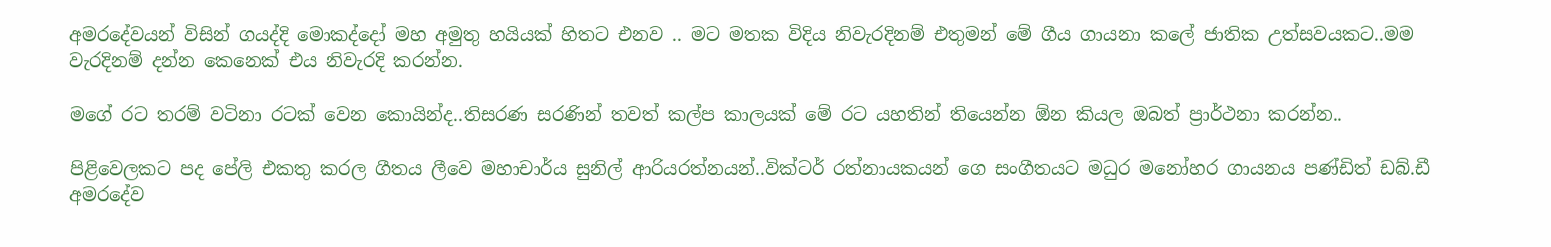අමරදේවයන් විසින් ගයද්දි මොකද්දෝ මහ අමුතු හයියක් හිතට එනව .. මට මතක විදිය නිවැරදිනම් එතුමන් මේ ගීය ගායනා කලේ ජාතික උත්සවයකට..මම වැරදිනම් දන්න කෙනෙක් එය නිවැරදි කරන්න.

මගේ රට තරම් වටිනා රටක් වෙන කොයින්ද..තිසරණ සරණින් තවත් කල්ප කාලයක් මේ රට යහතින් තියෙන්න ඕන කියල ඔබත් ප්‍රාර්ථනා කරන්න..

පිළිවෙලකට පද පේලි එකතු කරල ගීතය ලීවෙ මහාචාර්ය සුනිල් ආරියරත්නයන්..වික්ටර් රත්නායකයන් ගෙ සංගීතයට මධුර මනෝහර ගායනය පණ්ඩිත් ඩබ්.ඩී අමරදේව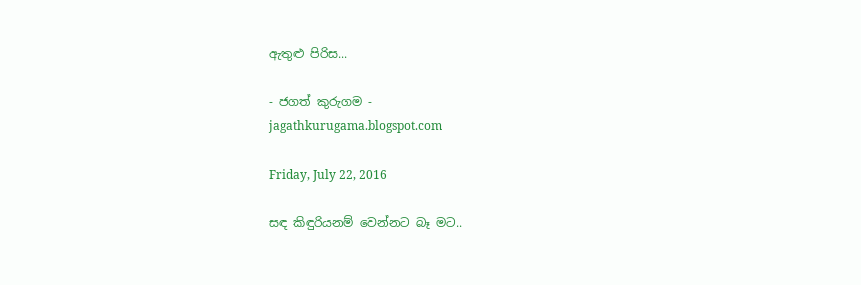ඇතුළු පිරිස...

- ජගත් කුරුගම -
jagathkurugama.blogspot.com

Friday, July 22, 2016

සඳ කිඳුරියනම් වෙන්නට බෑ මට..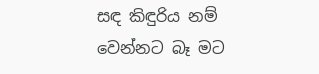සඳ කිඳුරිය නම්
වෙන්නට බෑ මට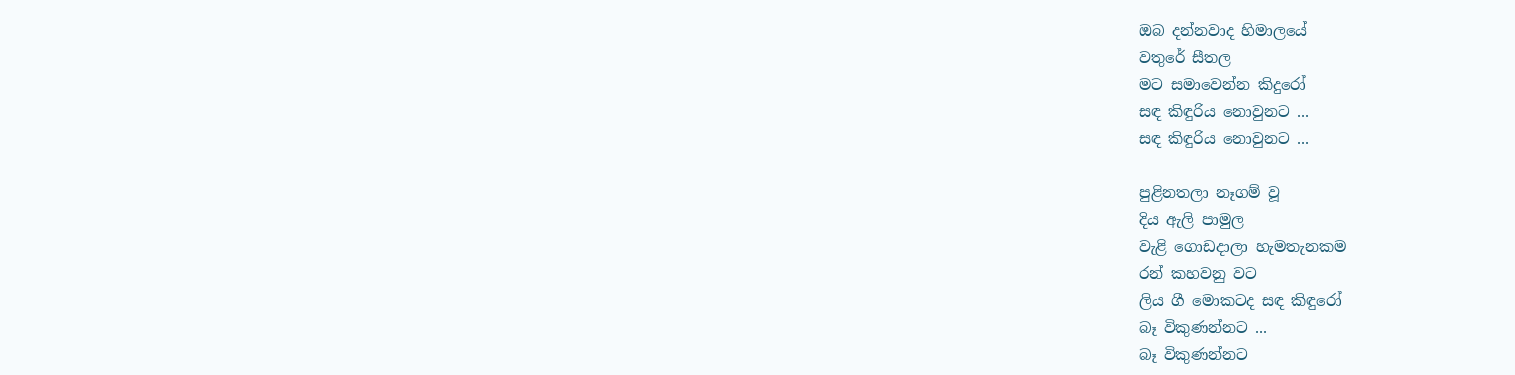ඔබ දන්නවාද හිමාලයේ
වතුරේ සීතල
මට සමාවෙන්න කිදුරෝ
සඳ කිඳුරිය නොවුනට ...
සඳ කිඳුරිය නොවුනට ...

පුළිනතලා නෑගම් වූ
දිය ඇලි පාමුල
වැළි ගොඩදාලා හැමතැනකම
රන් කහවනු වට
ලිය ගී මොකටද සඳ කිඳුරෝ
බෑ විකුණන්නට ...
බෑ විකුණන්නට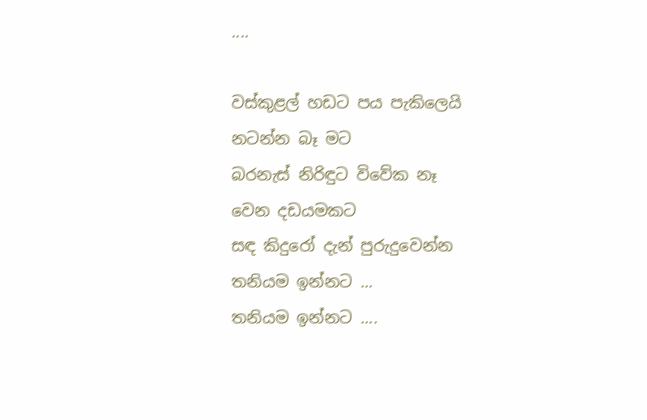....

වස්කුළල් හඩට පය පැකිලෙයි
නටන්න බෑ මට
බරනැස් නිරිඳුට විවේක නෑ
වෙන දඩයමකට
සඳ කිදුරෝ දැන් පුරුදුවෙන්න
තනියම ඉන්නට ...
තනියම ඉන්නට ....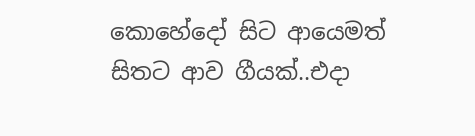කොහේදෝ සිට ආයෙමත් සිතට ආව ගීයක්..එදා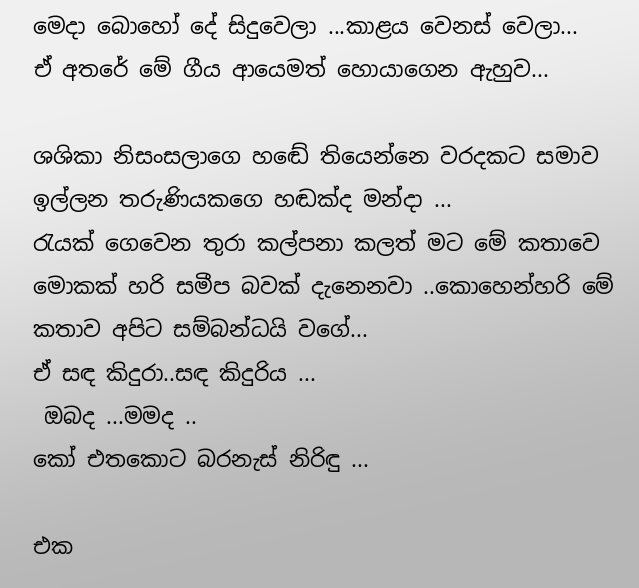මෙදා බොහෝ දේ සිදුවෙලා ...කාළය වෙනස් වෙලා...
ඒ අතරේ මේ ගීය ආයෙමත් හොයාගෙන ඇහුව...

ශශිකා නිසංසලාගෙ හඬේ තියෙන්නෙ වරදකට සමාව ඉල්ලන තරුණියකගෙ හඬක්ද මන්දා ...
රැයක් ගෙවෙන තුරා කල්පනා කලත් මට මේ කතාවෙ මොකක් හරි සමීප බවක් දැනෙනවා ..කොහෙන්හරි මේ කතාව අපිට සම්බන්ධයි වගේ...
ඒ සඳ කිදුරා..සඳ කිදුරිය ...
 ඔබද ...මමද ..
කෝ එතකොට බරනැස් නිරිඳු ...

එක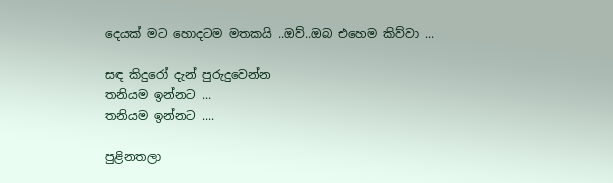දෙයක් මට හොදටම මතකයි ..ඔව්..ඔබ එහෙම කිව්වා ...

සඳ කිදුරෝ දැන් පුරුදුවෙන්න
තනියම ඉන්නට ...
තනියම ඉන්නට ....

පුළිනතලා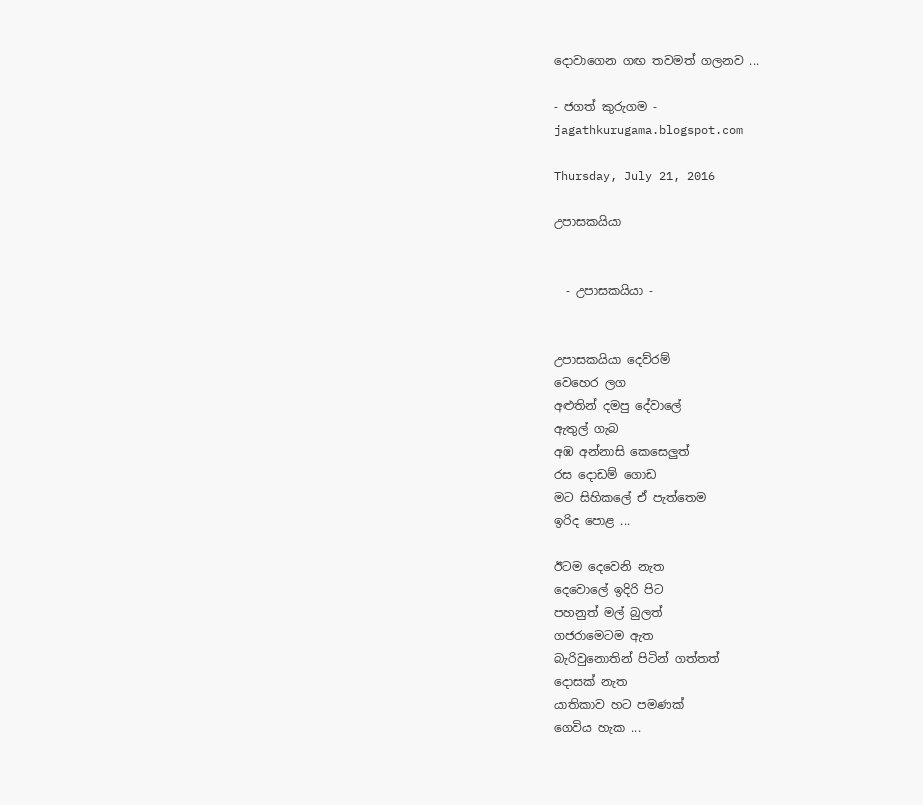දොවාගෙන ගඟ තවමත් ගලනව ...

- ජගත් කුරුගම -
jagathkurugama.blogspot.com

Thursday, July 21, 2016

උපාසකයියා


  - උපාසකයියා -


උපාසකයියා දෙව්රම්
වෙහෙර ලග
අළුතින් දමපු දේවාලේ
ඇතුල් ගැබ
අඹ අන්නාසි කෙසෙලුත්
රස දොඩම් ගොඩ
මට සිහිකලේ ඒ පැත්තෙම
ඉරිද පොළ ...

ඊටම දෙවෙනි නැත
දෙවොලේ ඉදිරි පිට
පහනුත් මල් බුලත්
ගජරාමෙටම ඇත
බැරිවුනොතින් පිටින් ගත්තත්
දොසක් නැත
යාතිකාව හට පමණක්
ගෙවිය හැක ...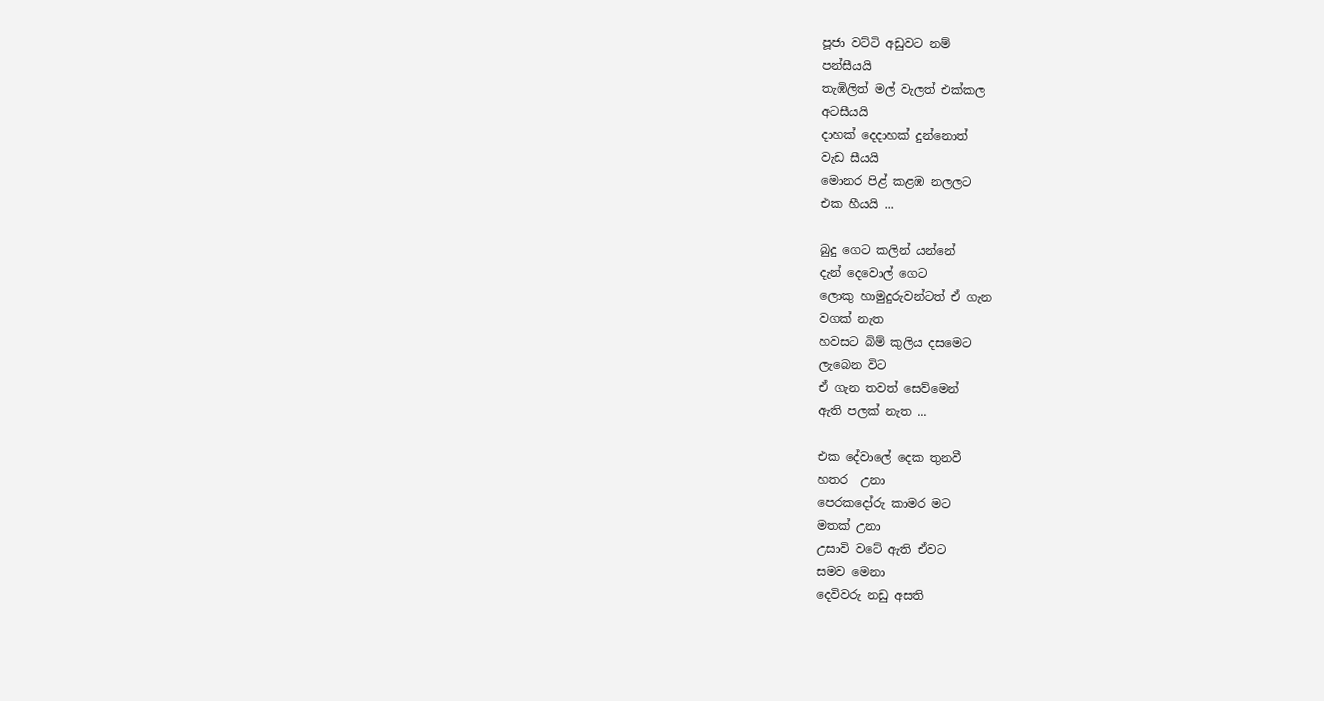පූජා වට්ටි අඩුවට නම්
පන්සීයයි
තැඹිලිත් මල් වැලත් එක්කල
අටසීයයි
දාහක් දෙදාහක් දුන්නොත්
වැඩ සීයයි
මොනර පිළ් කළඹ නලලට
එක හීයයි ...

බුදු ගෙට කලින් යන්නේ
දැන් දෙවොල් ගෙට
ලොකු හාමුදුරුවන්ටත් ඒ ගැන
වගක් නැත
හවසට බිම් කුලිය දසමෙට
ලැබෙන විට
ඒ ගැන තවත් සෙව්මෙන්
ඇති පලක් නැත ...

එක දේවාලේ දෙක තුනවී
හතර  උනා
පෙරකදෝරු කාමර මට
මතක් උනා
උසාවි වටේ ඇති ඒවට
සමව මෙනා
දෙවිවරු නඩු අසති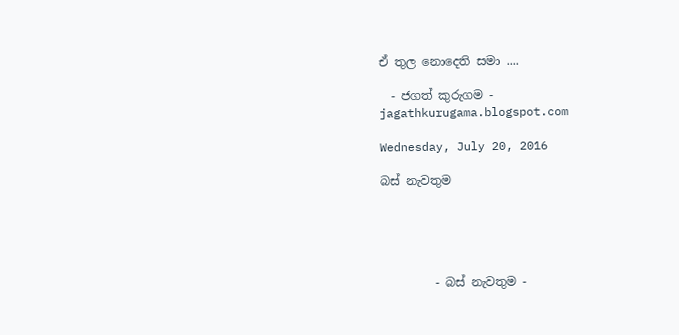ඒ තුල නොදෙති සමා ....

  - ජගත් කුරුගම -
jagathkurugama.blogspot.com

Wednesday, July 20, 2016

බස් නැවතුම





         - බස් නැවතුම -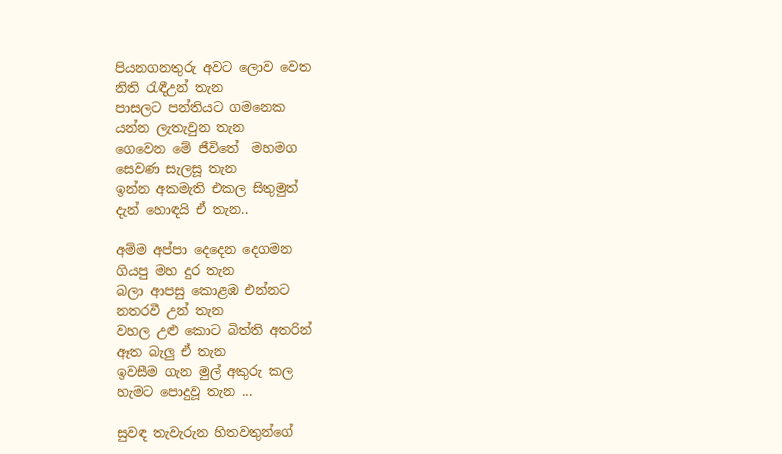පියනගනතුරු අවට ලොව වෙත
නිති රැඳීඋන් තැන
පාසලට පන්තියට ගමනෙක
යන්න ලැතැවුන තැන
ගෙවෙන මේ ජීවිතේ  මහමග
සෙවණ සැලසූ තැන
ඉන්න අකමැති එකල සිතුමුත්
දැන් හොඳයි ඒ තැන..

අම්ම අප්පා දෙදෙන දෙගමන
ගියපු මහ දුර ‍තැන
බලා ආපසු කොළඹ එන්නට
නතරවී උන් තැන
වහල උළු කොට බිත්ති අතරින්
ඈත බැලු ඒ තැන
ඉවසීම ගැන මුල් අකුරු කල
හැමට පොදුවූ තැන ...

සුවඳ තැවැරුන හිතවතුන්ගේ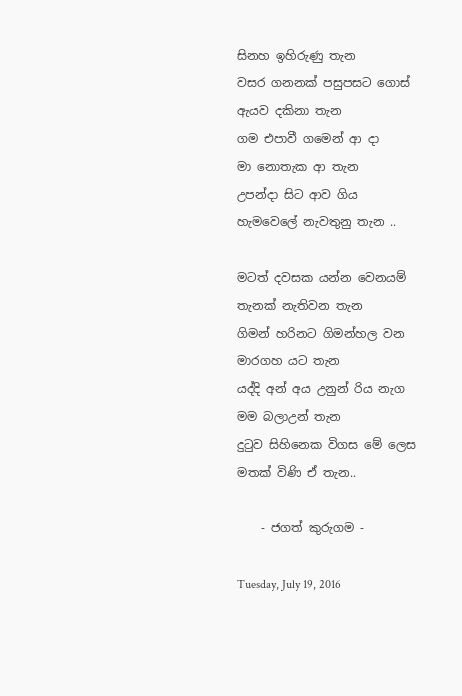සිනහ ඉහිරුණු තැන
වසර ගනනක් පසුපසට ගොස්
ඇයව දකිනා තැන
ගම එපාවී ගමෙන් ආ දා
මා නොතැක ආ තැන
උපන්දා සිට ආව ගිය
හැමවෙලේ නැවතුනු තැන ..

මටත් දවසක යන්න වෙනයම්
තැනක් නැතිවන තැන
ගිමන් හරිනට ගිමන්හල වන
මාරගහ යට තැන
යද්දි අන් අය උනුන් රිය නැග
මම බලාඋන් තැන
දුටුව සිහිනෙක විගස මේ ලෙස
මතක් විණි ඒ තැන..

    - ජගත් කුරුගම -

Tuesday, July 19, 2016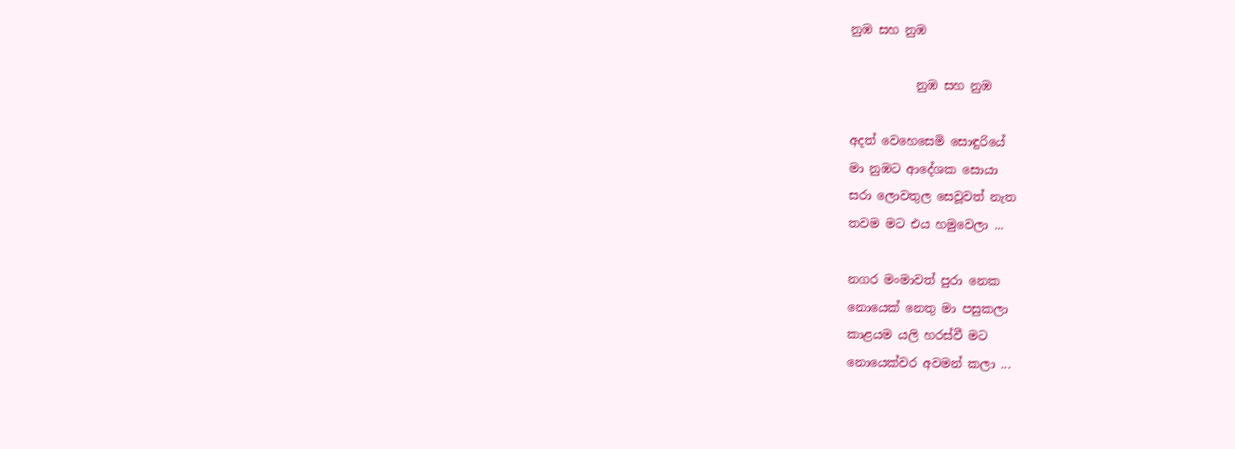නුඹ සහ නුඹ

           නුඹ සහ නුඹ

අදත් වෙහෙසෙමි සොඳුරියේ
මා නුඹට ආදේශක සොයා
සරා ලොවතුල සෙවූවත් නැත
තවම මට එය හමුවෙලා ...

නගර මංමාවත් පුරා නෙක
නොයෙක් නෙතු මා පසුකලා
කාළයම යලි හරස්වී මට
නොයෙක්වර අවමන් කලා ...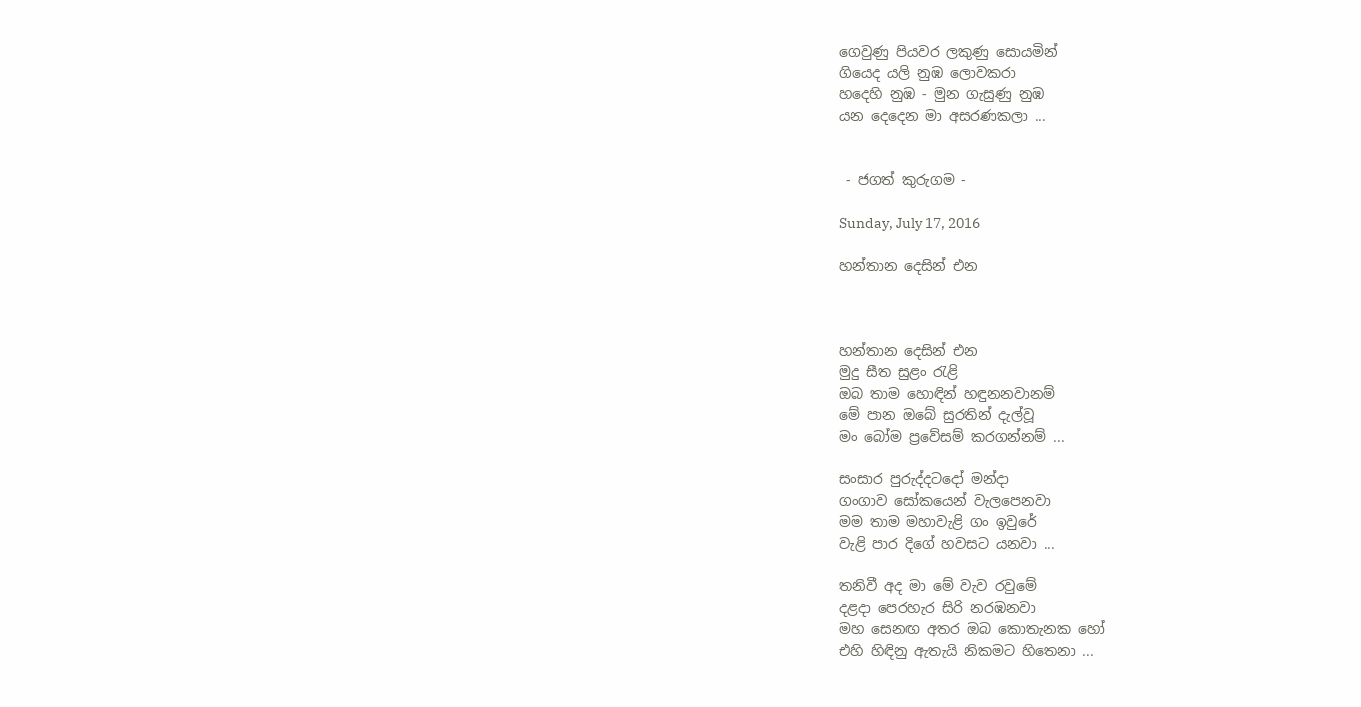ගෙවුණු පියවර ලකුණු සොයමින්
ගියෙද යලි නුඹ ලොවකරා
හදෙහි නුඹ - මුන ගැසුණු නුඹ
යන දෙදෙන මා අසරණකලා ...


 - ජගත් කුරුගම -

Sunday, July 17, 2016

හන්තාන දෙසින් එන



හන්තාන දෙසින් එන
මුදු සීත සුළං රැළි
ඔබ තාම හොඳින් හඳුනනවානම්
මේ පාන ඔබේ සුරතින් දැල්වූ
මං බෝම ප්‍රවේසම් කරගන්නම් ...

සංසාර පුරුද්දටදෝ මන්දා
ගංගාව සෝකයෙන් වැලපෙනවා
මම තාම මහාවැළි ගං ඉවුරේ
වැළි පාර දිගේ හවසට යනවා ...

තනිවී අද මා මේ වැව රවුමේ
දළදා පෙරහැර සිරි නරඹනවා
මහ සෙනඟ අතර ඔබ කොතැනක හෝ
එහි හිඳිනු ඇතැයි නිකමට හිතෙනා ...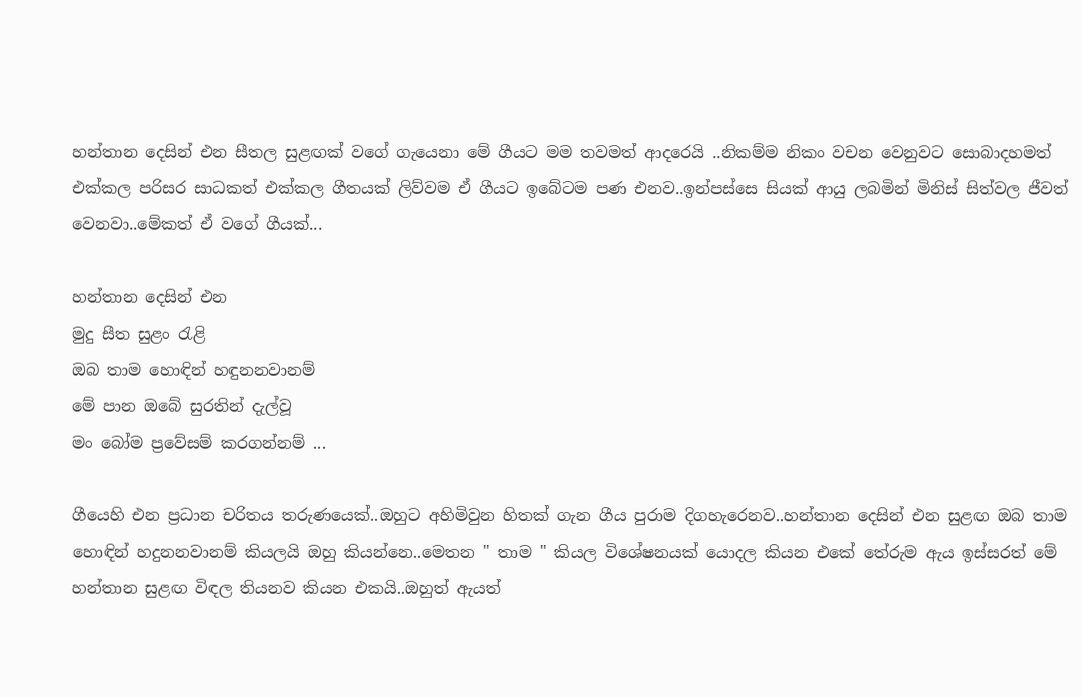හන්තාන දෙසින් එන සීතල සුළඟක් වගේ ගැයෙනා මේ ගීයට මම තවමත් ආදරෙයි ..නිකම්ම නිකං වචන වෙනුවට සොබාදහමත් එක්කල පරිසර සාධකත් එක්කල ගීතයක් ලිව්වම ඒ ගීයට ඉබේටම පණ එනව..ඉන්පස්සෙ සියක් ආයු ලබමින් මිනිස් සිත්වල ජීවත් වෙනවා..මේකත් ඒ වගේ ගීයක්...

හන්තාන දෙසින් එන
මුදු සීත සුළං රැළි
ඔබ තාම හොඳින් හඳුනනවානම්
මේ පාන ඔබේ සුරතින් දැල්වූ
මං බෝම ප්‍රවේසම් කරගන්නම් ...

ගීයෙහි එන ප්‍රධාන චරිතය තරුණයෙක්..ඔහුට අහිමිවුන හිතක් ගැන ගීය පුරාම දිගහැරෙනව..හන්තාන දෙසින් එන සුළඟ ඔබ තාම හොඳින් හදුනනවානම් කියලයි ඔහු කියන්නෙ..මෙතන " තාම " කියල විශේෂනයක් යොදල කියන එකේ තේරුම ඇය ඉස්සරත් මේ හන්‍තාන සුළඟ විඳල තියනව කියන එකයි..ඔහුත් ඇයත්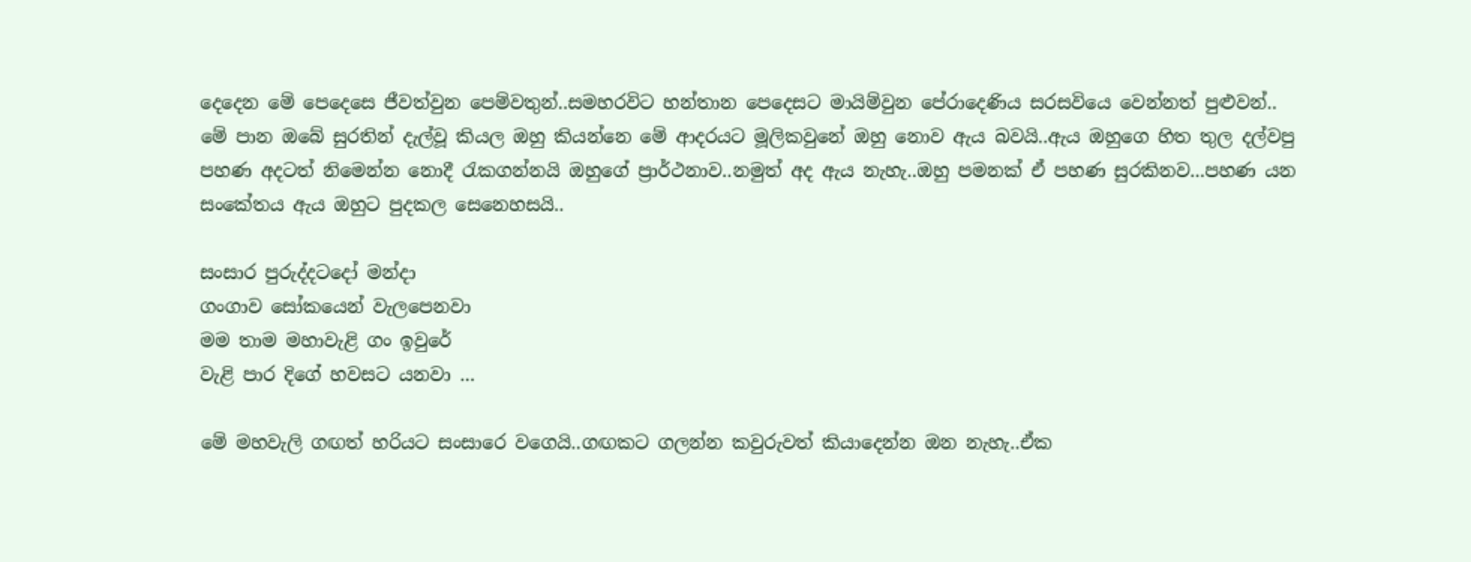දෙදෙන මේ පෙදෙසෙ ජීවත්වුන පෙම්වතුන්..සමහරවිට හන්තාන පෙදෙසට මායිම්වුන පේරාදෙණිය සරසවියෙ වෙන්නත් පුළුවන්..
මේ පාන ඔබේ සුරතින් දැල්වූ කියල ඔහු කියන්නෙ මේ ආදරයට මූලිකවුනේ ඔහු නොව ඇය බවයි..ඇය ඔහුගෙ හිත තුල දල්වපු පහණ අදටත් නිමෙන්න නොදී රැකගන්නයි ඔහුගේ ප්‍රාර්ථනාව..නමුත් අද ඇය නැහැ..ඔහු පමනක් ඒ පහණ සුරකිනව...පහණ යන සංකේතය ඇය ඔහුට පුදකල සෙනෙහසයි..

සංසාර පුරුද්දටදෝ මන්දා
ගංගාව සෝකයෙන් වැලපෙනවා
මම තාම මහාවැළි ගං ඉවුරේ
වැළි පාර දිගේ හවසට යනවා ...

මේ මහවැලි ගඟත් හරියට සංසාරෙ වගෙයි..ගඟකට ගලන්න කවුරුවත් කියාදෙන්න ඔන නැහැ..ඒක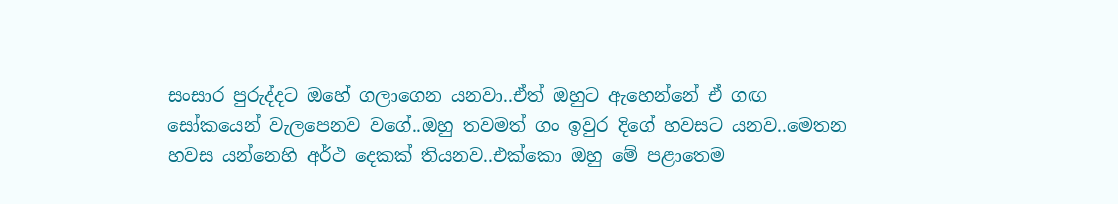සංසාර පුරුද්දට ඔහේ ගලාගෙන යනවා..ඒත් ඔහුට ඇහෙන්නේ ඒ ගඟ සෝකයෙන් වැලපෙනව වගේ..ඔහු තවමත් ගං ඉවුර දිගේ හවසට යනව..මෙතන හවස යන්නෙහි අර්ථ දෙකක් තියනව..එක්කො ඔහු මේ පළාතෙම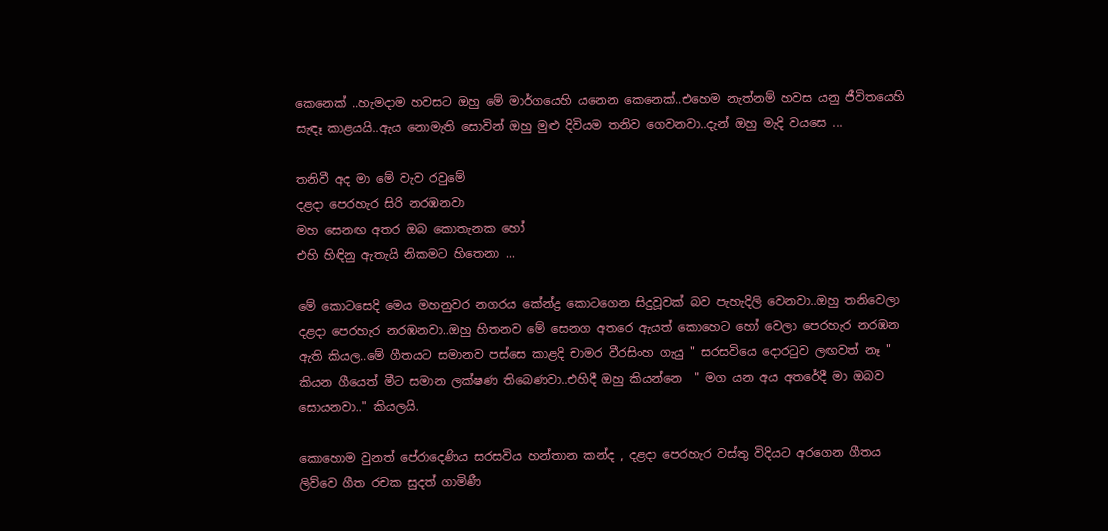කෙනෙක් ..හැමදාම හවසට ඔහු මේ මාර්ගයෙහි යනෙන කෙනෙක්..එහෙම නැත්නම් හවස යනු ජීවිතයෙහි සැඳෑ කාළයයි..ඇය නොමැති සොවින් ඔහු මුළු දිවියම තනිව ගෙවනවා..දැන් ඔහු මැදි වයසෙ ...

තනිවී අද මා මේ වැව රවුමේ
දළදා පෙරහැර සිරි නරඹනවා
මහ සෙනඟ අතර ඔබ කොතැනක හෝ
එහි හිඳිනු ඇතැයි නිකමට හිතෙනා ...

මේ කොටසෙදි මෙය මහනුවර නගරය කේන්ද්‍ර කොටගෙන සිදුවූවක් බව පැහැදිලි වෙනවා..ඔහු තනිවෙලා දළදා පෙරහැර නරඹනවා..ඔහු හිතනව මේ සෙනග අතරෙ ඇයත් කොහෙට හෝ වෙලා පෙරහැර නරඹන ඇති කියල..මේ ගීතයට සමානව පස්සෙ කාළදි චාමර වීරසිංහ ගැයු " සරසවියෙ දොරටුව ලඟවත් නෑ " කියන ගීයෙත් මීට සමාන ලක්ෂණ තිබෙණවා..එහිදී ඔහු කියන්නෙ  " මග යන අය අතරේදී මා ඔබව සොයනවා.." කියලයි.

කොහොම වුනත් පේරාදෙණිය සරසවිය හන්තාන කන්ද , දළදා පෙරහැර වස්තු විදියට අරගෙන ගීතය ලිව්වෙ ගීත රචක සුදත් ගාමිණී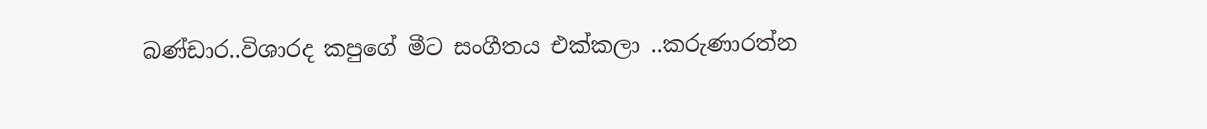බණ්ඩාර..විශාරද කපුගේ මීට සංගීතය එක්කලා ..කරුණාරත්න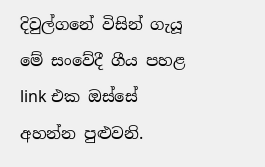දිවුල්ගනේ විසින් ගැයූ මේ සංවේදී ගීය පහළ link එක ඔස්සේ අහන්න පුළුවනි.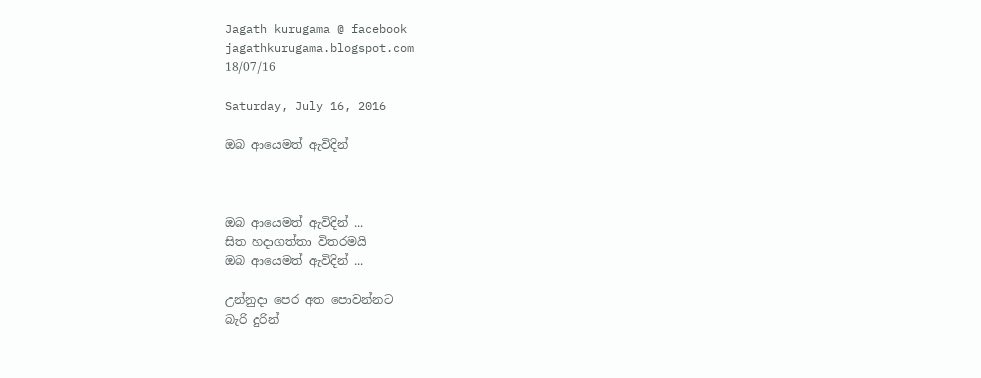Jagath kurugama @ facebook
jagathkurugama.blogspot.com
18/07/16

Saturday, July 16, 2016

ඔබ ආයෙමත් ඇවිදින්



ඔබ ආයෙමත් ඇවිදින් ...
සිත හදාගත්තා විතරමයි
ඔබ ආයෙමත් ඇවිදින් ...

උන්නුදා පෙර අත පොවන්නට
බැරි දුරින්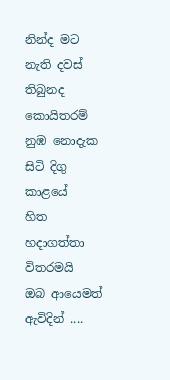නින්ද මට නැති දවස් තිබුනද
කොයිතරම්
නුඹ නොදැක සිටි දිගු කාළයේ
හිත හදාගත්තා විතරමයි
ඔබ ආයෙමත් ඇවිදින් ....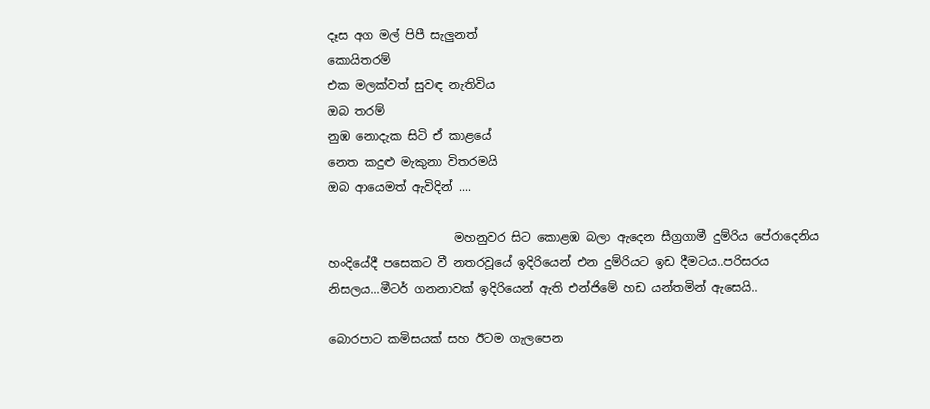දෑස අග මල් පිපී සැලුනත්
කොයිතරම්
එක මලක්වත් සුවඳ නැතිවිය
ඔබ තරම්
නුඹ නොදැක සිටි ඒ කාළයේ
නෙත කදුළු මැකුනා විතරමයි
ඔබ ආයෙමත් ඇවිදින් ....

                     මහනුවර සිට කොළඹ බලා ඇදෙන සීග්‍රගාමී දුම්රිය පේරාදෙනිය හංදියේදී පසෙකට වී නතරවූයේ ඉදිරියෙන් එන දුම්රියට ඉඩ දීමටය..පරිසරය නිසලය...මීටර් ගනනාවක් ඉදිරියෙන් ඇති එන්ජිමේ හඩ යන්තමින් ඇසෙයි..

බොරපාට කමිසයක් සහ ඊටම ගැලපෙන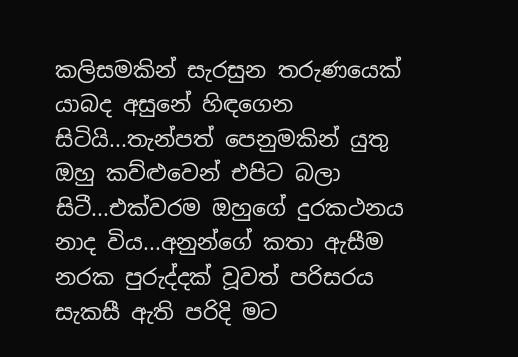කලිසමකින් සැරසුන තරුණයෙක් යාබද අසුනේ හිඳගෙන සිටියි...තැන්පත් පෙනුමකින් යුතු ඔහු කව්ළුවෙන් එපිට බලා සිටී...එක්වරම ඔහුගේ දුරකථනය නාද විය...අනුන්ගේ කතා ඇසීම නරක පුරුද්දක් වූවත් පරිසරය සැකසී ඇති පරිදි මට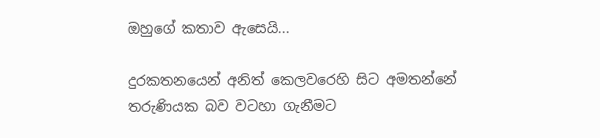ඔහුගේ කතාව ඇසෙයි...

දුරකතනයෙන් අනිත් කෙලවරෙහි සිට අමතන්නේ තරුණියක බව වටහා ගැනීමට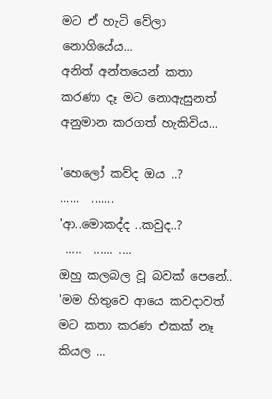මට ඒ හැටි වේලා නොගියේය...
අනිත් අන්තයෙන් කතා කරණා දෑ මට නොඇසුනත් අනුමාන කරගත් හැකිවිය...

'හෙලෝ කව්ද ඔය ..?
......  .......
'ආ..මොකද්ද ..කවුද..?
 .....  ...... ....
ඔහු කලබල වූ බවක් පෙනේ..
'මම හිතුවෙ ආයෙ කවදාවත් මට කතා කරණ එකක් නෑ කියල ...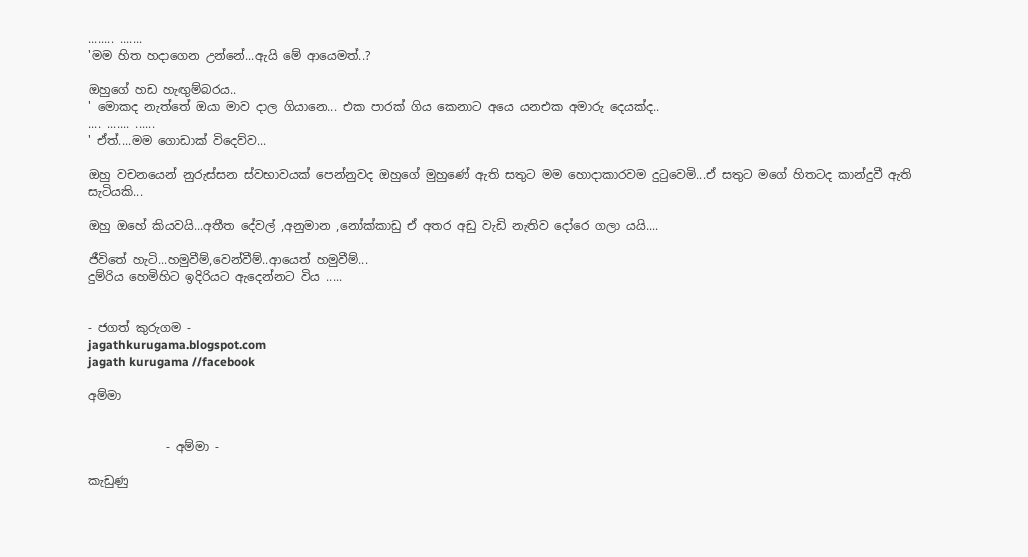........ .......
'මම හිත හදාගෙන උන්නේ...ඇයි මේ ආයෙමත්..?

ඔහුගේ හඩ හැඟුම්බරය..
' මොකද නැත්තේ ඔයා මාව දාල ගියානෙ... එක පාරක් ගිය කෙනාට අයෙ යනඑක අමාරු දෙයක්‍ද..
.... ....... ......
' ඒත්....මම ගොඩාක් විදෙව්ව...

ඔහු වචනයෙන් නුරුස්සන ස්වභාවයක් පෙන්නුවද ඔහුගේ මුහුණේ ඇති සතුට මම හොදාකාරවම දුටුවෙමි...ඒ සතුට මගේ හිතටද කාන්දුවී ඇති සැටියකි...

ඔහු ඔහේ කියවයි...අතීත දේවල් ,අනුමාන ,නෝක්කාඩු ඒ අතර අඩු වැඩි නැතිව දෝරෙ ගලා යයි....

ජීවිතේ හැටි...හමුවීම්,වෙන්වීම්..ආයෙත් හමුවීම්...
දුම්රිය හෙමිහිට ඉදිරියට ඇදෙන්නට විය .....


- ජගත් කුරුගම -
jagathkurugama.blogspot.com
jagath kurugama //facebook

අම්මා


             - අම්මා -

කැඩුණු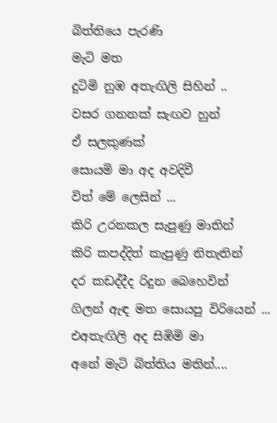බිත්තියෙ පැරණි
මැටි මත
දුටිමි නුඹ අතැඟිලි සිහින් ..
වසර ගනනක් සැඟව හුන්
ඒ සලකුණක්
සොයමි මා අද අවදිවී
විත් මේ ලෙසින් ...
කිරි උරනකල සැපුණු මාතින්
කිරි කපද්දිත් කැපුණු නිතැතින්
දර කඩද්දීද රිදුන බෙහෙවින්
ගිලන් ඇඳ මත සොයපු විරියෙන් ...
එඅතැඟිලි අද සිඹිමි මා
අනේ මැටි බිත්තිය මතින්....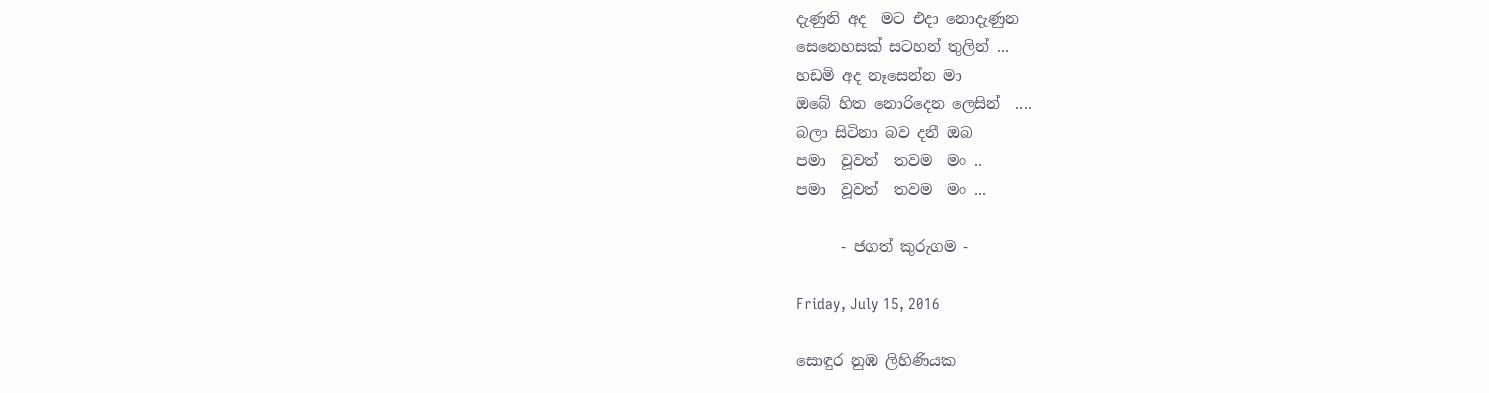දැණුනි අද  මට එදා නොදැණුන
සෙනෙහසක් සටහන් තුලින් ...
හඩමි අද නෑසෙන්න මා
ඔබේ හිත නොරිදෙන ලෙසින්  ....
බලා සිටිනා බව දනී ඔබ
පමා  වූවත්  තවම  මං ..
පමා  වූවත්  තවම  මං ...

      - ජගත් කුරුගම -

Friday, July 15, 2016

සොඳුර නුඹ ලිහිණියක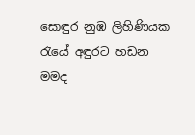සොඳුර නුඹ ලිහිණියක
රැයේ අඳුරට හඩන
මමද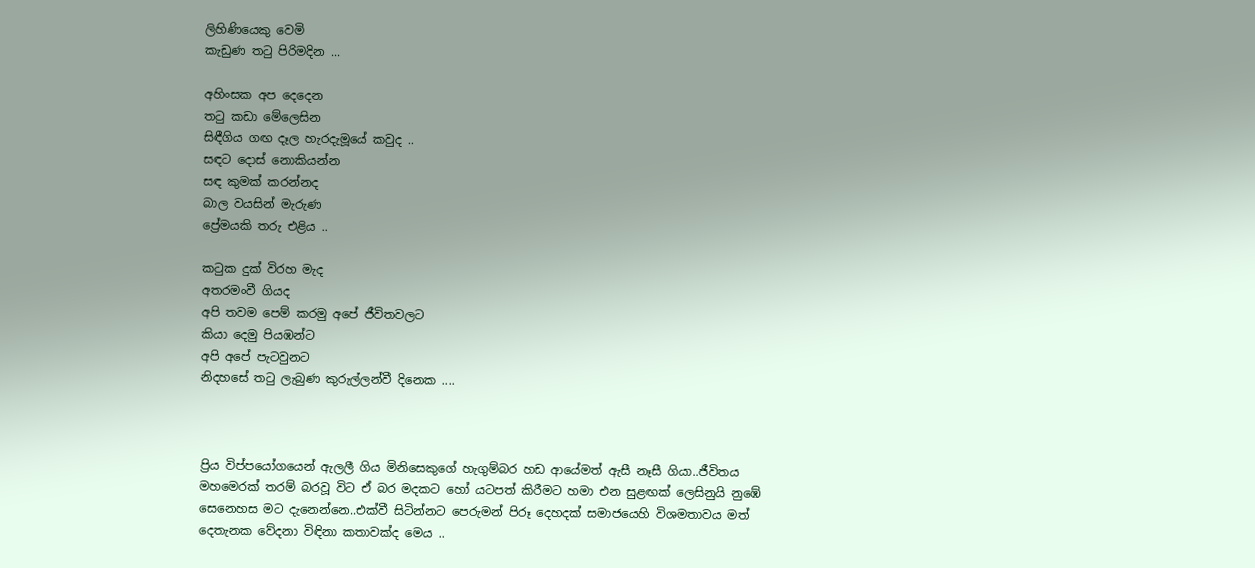ලිහිණියෙකු වෙමි
කැඩුණ තටු පිරිමදින ...

අහිංසක අප දෙදෙන
තටු කඩා මේලෙසින
සිඳීගිය ගඟ දෑල හැරදැමූයේ කවුද ..
සඳට දොස් නොකියන්න
සඳ කුමක් කරන්නද
බාල වයසින් මැරුණ
ප්‍රේමයකි තරු එළිය ..

කටුක දුක් විරහ මැද
අතරමංවී ගියද
අපි තවම පෙම් කරමු අපේ ජීවිතවලට
කියා දෙමු පියඹන්ට
අපි අපේ පැටවුනට
නිදහසේ තටු ලැබුණ කුරුල්ලන්වී දිනෙක ....



ප්‍රිය විප්පයෝගයෙන් ඇලලී ගිය මිනිසෙකුගේ හැගුම්බර හඩ ආයේමත් ඇසී නෑසී ගියා..ජීවිතය මහමෙරක් තරම් බරවූ විට ඒ බර මදකට හෝ යටපත් කිරීමට හමා එන සුළඟක් ලෙසිනුයි නුඹේ සෙනෙහස මට දැනෙන්නෙ..එක්වී සිටින්නට පෙරුමන් පිරූ දෙහදක් සමාජයෙහි විශමතාවය මත් දෙතැනක වේදනා විඳිනා කතාවක්ද මෙය ..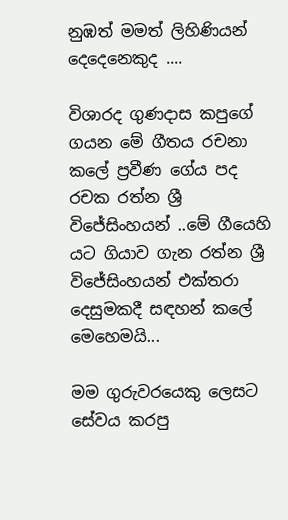නුඹත් මමත් ලිහිණියන් දෙදෙනෙකුද ....

විශාරද ගුණදාස කපුගේ ගයන මේ ගීතය රචනා කලේ ප්‍රවීණ ගේය පද රචක රත්න ශ්‍රී විජේසිංහයන් ..මේ ගීයෙහි යට ගියාව ගැන රත්න ශ්‍රී විජේසිංහයන් එක්තරා දෙසුමකදී සඳහන් කලේ මෙහෙමයි...

මම ගුරුවරයෙකු ලෙසට සේවය කරපු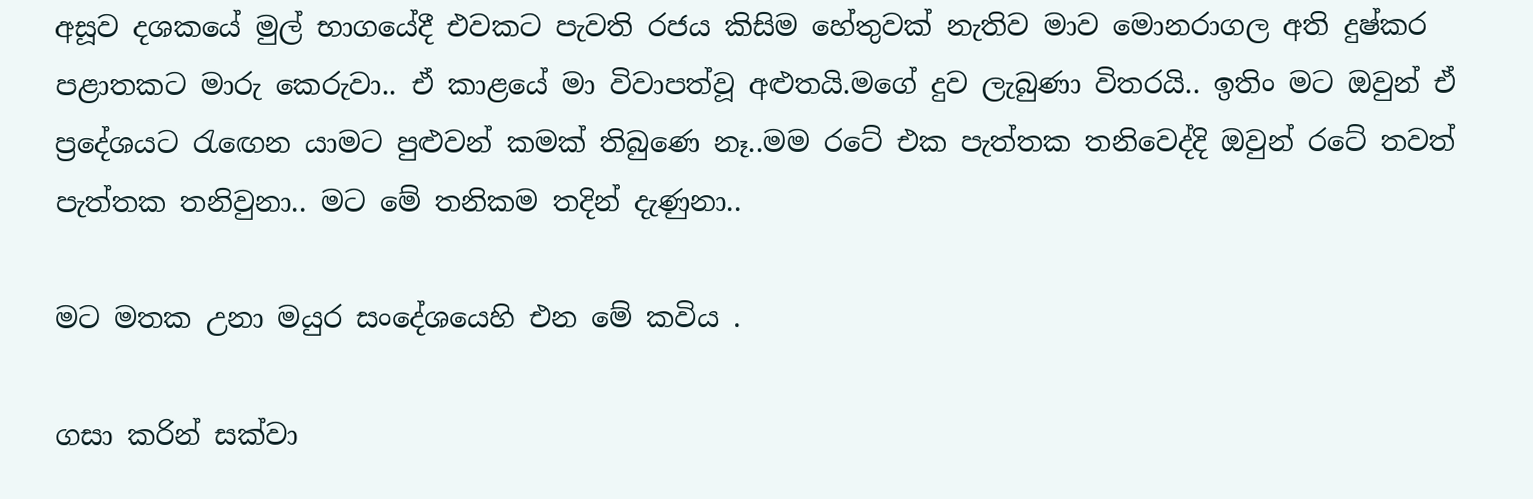අසූව දශකයේ මුල් භාගයේදී එවකට පැවති රජය කිසිම හේතුවක් නැතිව මාව මොනරාගල අති දුෂ්කර පළාතකට මාරු කෙරුවා.. ඒ කාළයේ මා විවාපත්වූ අළුතයි.මගේ දුව ලැබුණා විතරයි.. ඉතිං මට ඔවුන් ඒ ප්‍රදේශයට රැඟෙන යාමට පුළුවන් කමක් තිබුණෙ නෑ..මම රටේ එක පැත්තක තනිවෙද්දි ඔවුන් රටේ තවත් පැත්තක තනිවුනා.. මට මේ තනිකම තදින් දැණුනා..

මට මතක උනා මයුර සංදේශයෙහි එන මේ කවිය .

ගසා කරින් සක්වා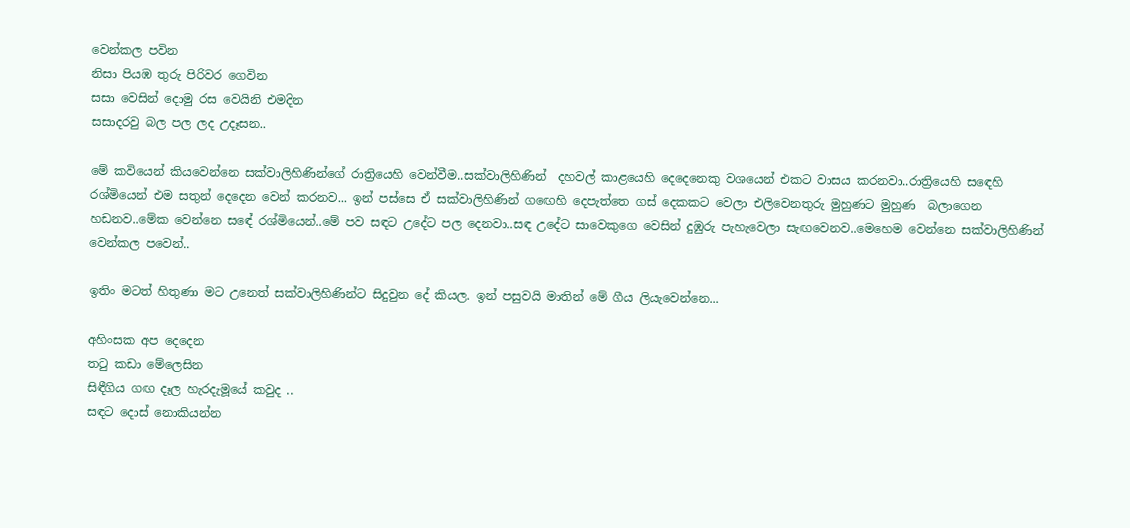වෙන්කල පවින
නිසා පියඹ තුරු පිරිවර ගෙවින
සසා වෙසින් දොමු රස වෙයිනි එමදින
සසාදරවු බල පල ලද උදෑසන..

මේ කවියෙන් කියවෙන්නෙ සක්වාලිහිණින්ගේ රාත්‍රියෙහි වෙන්වීම..සක්වාලිහිණින්  දහවල් කාළයෙහි දෙදෙනෙකු වශයෙන් එකට වාසය කරනවා..රාත්‍රියෙහි සඳෙහි රශ්මියෙන් එම සතුන් දෙදෙන වෙන් කරනව... ඉන් පස්සෙ ඒ සක්වාලිහිණින් ගඟෙහි දෙපැත්තෙ ගස් දෙකකට වෙලා එලිවෙනතුරු මුහුණට මුහුණ  බලාගෙන හඩනව..මේක වෙන්නෙ සඳේ රශ්මියෙන්..මේ පව සඳට උදේට පල දෙනවා..සඳ උදේට සාවෙකුගෙ වෙසින් දුඹුරු පැහැවෙලා සැඟවෙනව..මෙහෙම වෙන්නෙ සක්වාලිහිණින් වෙන්කල පවෙන්..

ඉතිං මටත් හිතුණා මට උනෙත් සක්වාලිහිණින්ට සිදුවුන දේ කියල. ඉන් පසුවයි මාතින් මේ ගීය ලියැවෙන්නෙ...

අහිංසක අප දෙදෙන
තටු කඩා මේලෙසින
සිඳීගිය ගඟ දෑල හැරදැමූයේ කවුද ..
සඳට දොස් නොකියන්න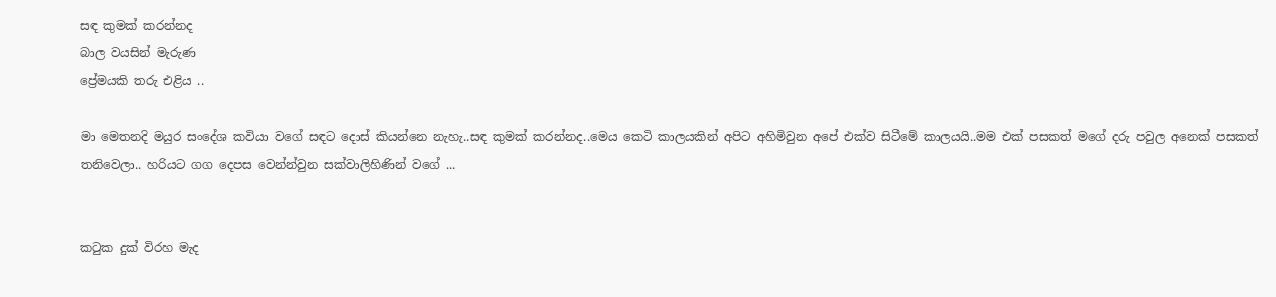සඳ කුමක් කරන්නද
බාල වයසින් මැරුණ
ප්‍රේමයකි තරු එළිය ..

මා මෙතනදි මයුර සංදේශ කවියා වගේ සඳට දොස් කියන්නෙ නැහැ..සඳ කුමක් කරන්නද..මෙය කෙටි කාලයකින් අපිට අහිමිවුන අපේ එක්ව සිටීමේ කාලයයි..මම එක් පසකත් මගේ දරු පවුල අනෙක් පසකත් තනිවෙලා.. හරියට ගග දෙපස වෙන්න්වුන සක්වාලිහිණින් වගේ ...


කටුක දුක් විරහ මැද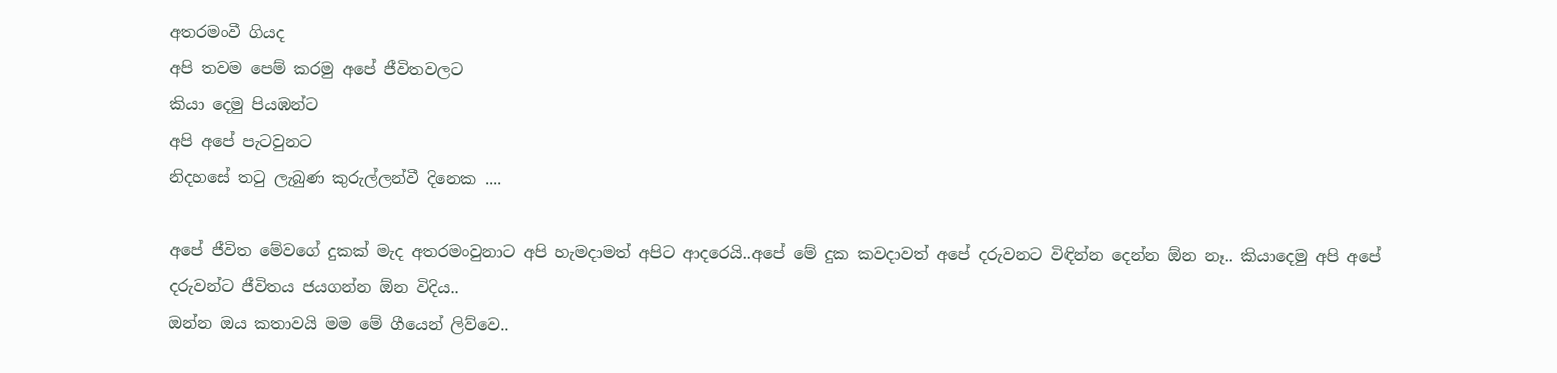අතරමංවී ගියද
අපි තවම පෙම් කරමු අපේ ජීවිතවලට
කියා දෙමු පියඹන්ට
අපි අපේ පැටවුනට
නිදහසේ තටු ලැබුණ කුරුල්ලන්වී දිනෙක ....

අපේ ජීවිත මේවගේ දුකක් මැද අතරමංවුනාට අපි හැමදාමත් අපිට ආදරෙයි..අපේ මේ දුක කවදාවත් අපේ දරුවනට විඳින්න දෙන්න ඕන නෑ.. කියාදෙමු අපි අපේ දරුවන්ට ජීවිතය ජයගන්න ඕන විදිය..
ඔන්න ඔය කතාවයි මම මේ ගීයෙන් ලිව්වෙ..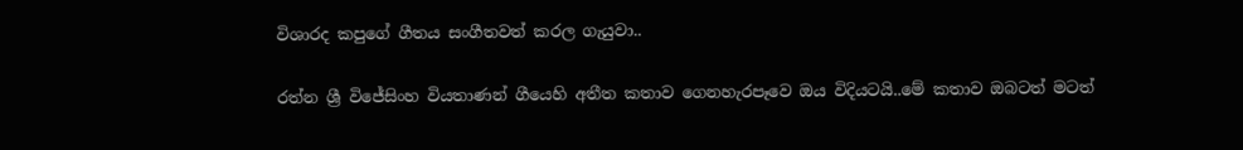විශාරද කපුගේ ගීතය සංගීතවත් කරල ගැයුවා..

රත්න ශ්‍රී විජේසිංහ වියතාණන් ගීයෙහි අතීත කතාව ගෙනහැරපෑවෙ ඔය විදියටයි..මේ කතාව ඔබටත් මටත්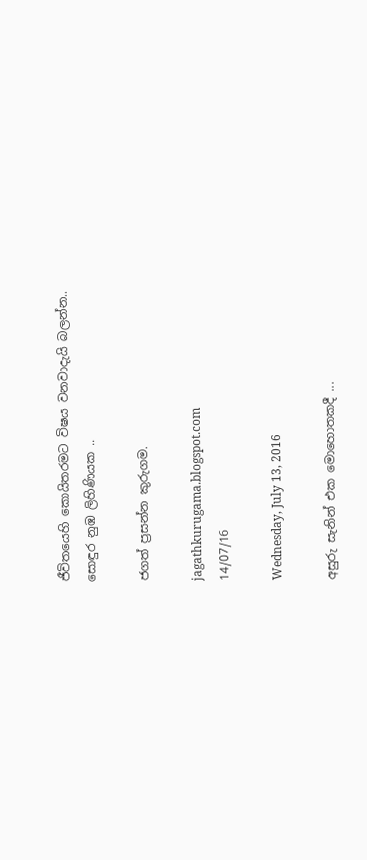ජීවිතයෙහි කොයිතරමට විෂය වනවාදැයි බලන්න..
සොඳුර නුඹ ලිහිණියක ..

ජගත් ප්‍රසන්න කුරුගම.

jagathkurugama.blogspot.com
14/07/16

Wednesday, July 13, 2016

අසුරු සැනින් එක මොහොතකදී ...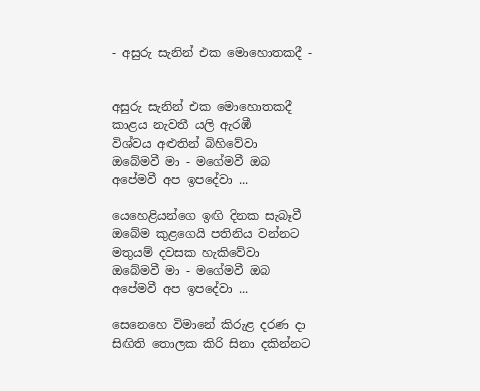- අසුරු සැනින් එක මොහොතකදී -


අසුරු සැනින් එක මොහොතකදී
කාළය නැවතී යලි ඇරඹී
විශ්වය අළුතින් බිහිවේවා
ඔබේමවී මා - මගේමවී ඔබ
අපේමවී අප ඉපදේවා ...

යෙහෙළියන්ගෙ ඉඟි දිනක සැබෑවී
ඔබේම කුළගෙයි පතිනිය වන්නට
මතුයම් දවසක හැකිවේවා
ඔබේමවී මා - මගේමවී ඔබ
අපේමවී අප ඉපදේවා ...

සෙනෙහෙ විමානේ කිරුළ දරණ දා
සිඟිති තොලක කිරි සිනා දකින්නට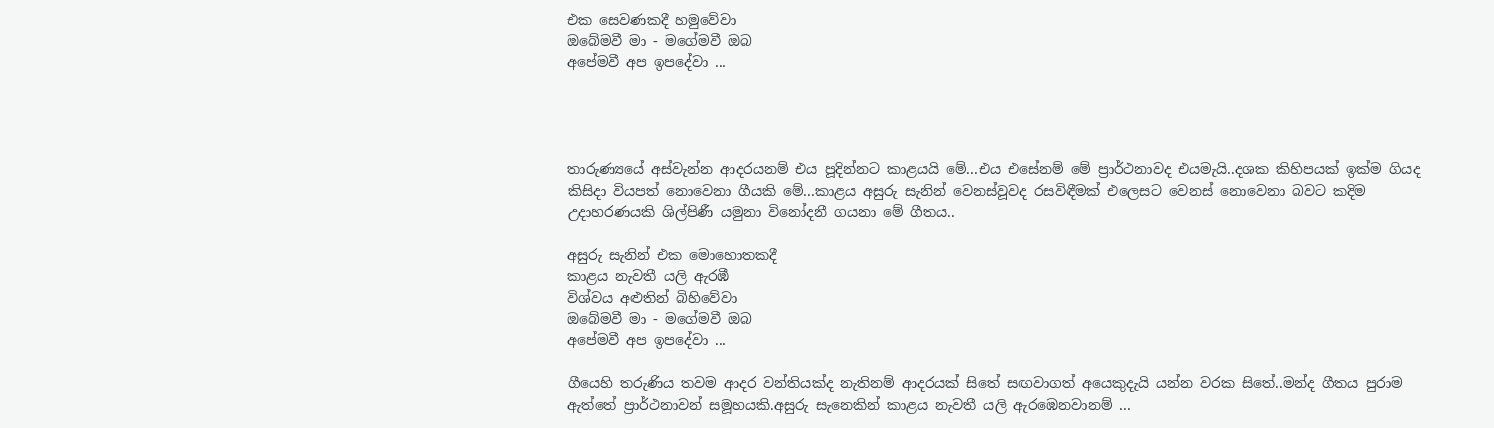එක සෙවණකදී හමුවේවා
ඔබේමවී මා - මගේමවී ඔබ
අපේමවී අප ඉපදේවා ...




තාරුණ්‍යයේ අස්වැන්න ආදරයනම් එය පූදින්නට කාළයයි මේ...එය එසේනම් මේ ප්‍රාර්ථනාවද එයමැයි..දශක කිහිපයක් ඉක්ම ගියද කිසිදා වියපත් නොවෙනා ගීයකි මේ...කාළය අසුරු සැනින් වෙනස්වූවද රසවිඳීමක් එලෙසට වෙනස් නොවෙනා බවට කදිම උදාහරණයකි ශිල්පිණී යමුනා විනෝදනී ගයනා මේ ගීතය..

අසුරු සැනින් එක මොහොතකදී
කාළය නැවතී යලි ඇරඹී
විශ්වය අළුතින් බිහිවේවා
ඔබේමවී මා - මගේමවී ඔබ
අපේමවී අප ඉපදේවා ...

ගීයෙහි තරුණිය තවම ආදර වන්තියක්ද නැතිනම් ආදරයක් සිතේ සඟවාගත් අයෙකුදැයි යන්න වරක සිතේ..මන්ද ගීතය පුරාම ඇත්තේ ප්‍රාර්ථනාවන් සමූහයකි.අසුරු සැනෙකින් කාළය නැවතී යලි ඇරඹෙනවානම් ...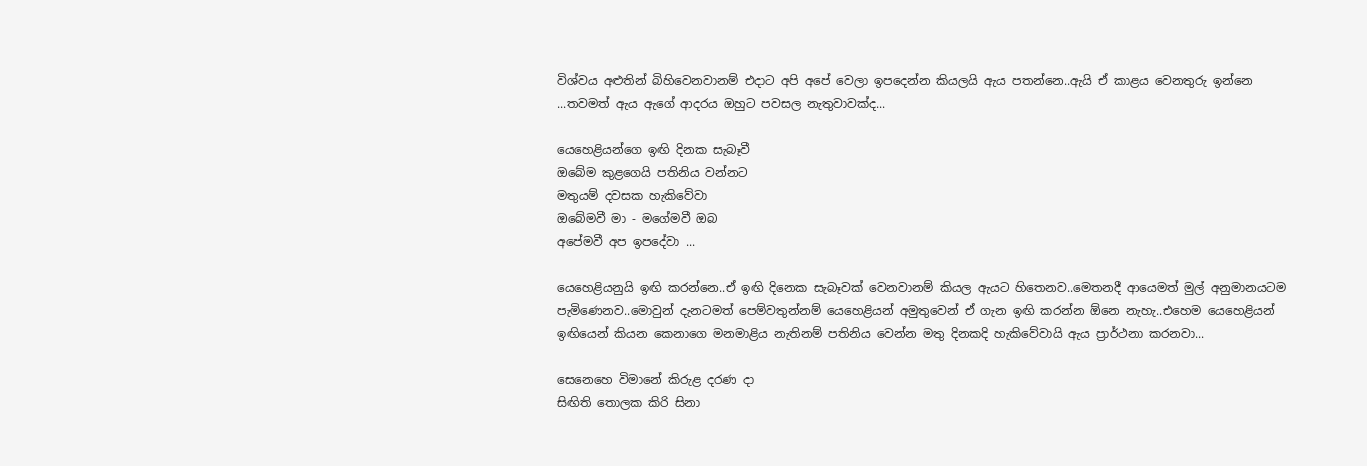විශ්වය අළුතින් බිහිවෙනවානම් එදාට අපි අපේ වෙලා ඉපදෙන්න කියලයි ඇය පතන්නෙ..ඇයි ඒ කාළය වෙනතුරු ඉන්නෙ ...තවමත් ඇය ඇගේ ආදරය ඔහුට පවසල නැතුවාවක්ද...

යෙහෙළියන්ගෙ ඉඟි දිනක සැබෑවී
ඔබේම කුළගෙයි පතිනිය වන්නට
මතුයම් දවසක හැකිවේවා
ඔබේමවී මා - මගේමවී ඔබ
අපේමවී අප ඉපදේවා ...

යෙහෙළියනුයි ඉඟි කරන්නෙ..ඒ ඉඟි දිනෙක සැබෑවක් වෙනවානම් කියල ඇයට හිතෙනව..මෙතනදී ආයෙමත් මුල් අනුමානයටම පැමිණෙනව..මොවුන් දැනටමත් පෙම්වතුන්නම් යෙහෙළියන් අමුතුවෙන් ඒ ගැන ඉඟි කරන්න ඕනෙ නැහැ..එහෙම යෙහෙළියන් ඉඟියෙන් කියන කෙනාගෙ මනමාළිය නැතිනම් පතිනිය වෙන්න මතු දිනකදි හැකිවේවායි ඇය ප්‍රාර්ථනා කරනවා...

සෙනෙහෙ විමානේ කිරුළ දරණ දා
සිඟිති තොලක කිරි සිනා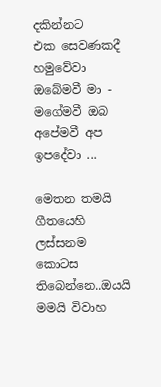දකින්නට
එක සෙවණකදී හමුවේවා
ඔබේමවී මා - මගේමවී ඔබ
අපේමවී අප ඉපදේවා ...

මෙතන තමයි ගීතයෙහි ලස්සනම කොටස තිබෙන්නෙ..ඔයයි මමයි විවාහ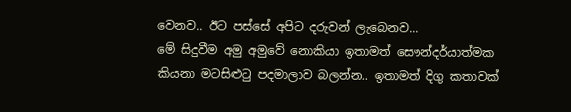වෙනව.. ඊට පස්සේ අපිට දරුවන් ලැබෙනව...
මේ සිදුවීම අමු අමුවේ නොකියා ඉතාමත් සෞන්දර්යාත්මක කියනා මටසිළුටු පදමාලාව බලන්න.. ඉතාමත් දිගු කතාවක්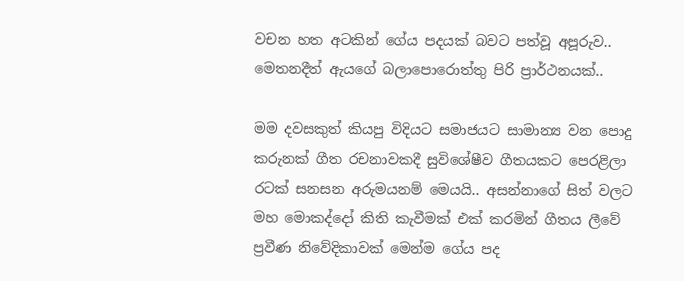වචන හත අටකින් ගේය පදයක් බවට පත්වූ අපූරුව.. මෙතනදීත් ඇයගේ බලාපොරොත්තු පිරි ප්‍රාර්ථනයක්..

මම දවසකුත් කියපු විදියට සමාජයට සාමාන්‍ය වන පොදු කරුනක් ගීත රචනාවකදී සුවිශේෂීව ගීතයකට පෙරළිලා රටක් සනසන අරුමයනම් මෙයයි.. අසන්නාගේ සිත් වලට මහ මොකද්දෝ කිති කැවීමක් එක් කරමින් ගීතය ලීවේ ප්‍රවීණ නිවේදිකාවක් මෙන්ම ගේය පද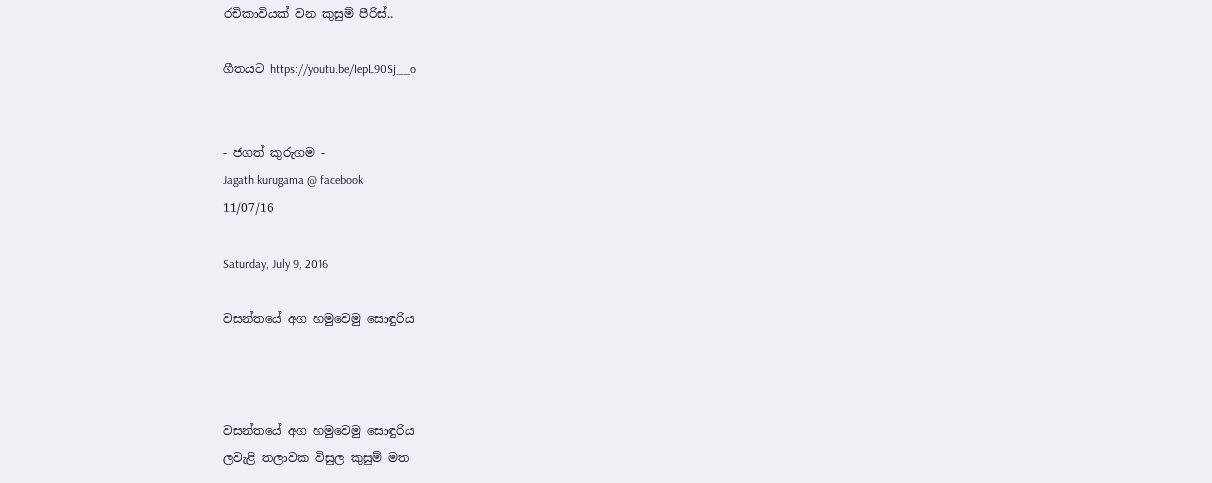රචිකාවියක් වන කුසුම් පීරිස්..

ගීතයට https://youtu.be/IepL90Sj__o


- ජගත් කුරුගම -
Jagath kurugama @ facebook
11/07/16

Saturday, July 9, 2016

වසන්තයේ අග හමුවෙමු සොඳුරිය



වසන්තයේ අග හමුවෙමු සොඳුරිය
ලවැළි තලාවක විසුල කුසුම් මත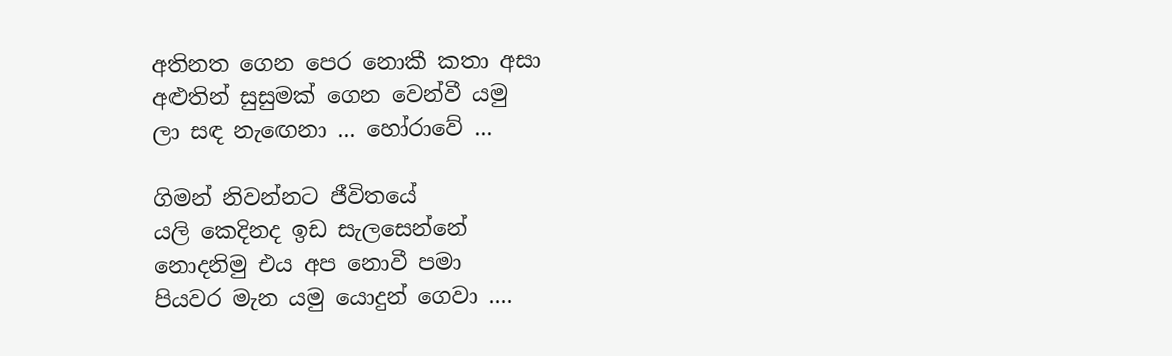අතිනත ගෙන පෙර නොකී කතා අසා
අළුතින් සුසුමක් ගෙන වෙන්වී යමු
ලා සඳ නැඟෙනා ... හෝරාවේ ...

ගිමන් නිවන්නට ජීවිතයේ
යලි කෙදිනද ඉඩ සැලසෙන්නේ
නොදනිමු එය අප නොවී පමා
පියවර මැන යමු යොදුන් ගෙවා ....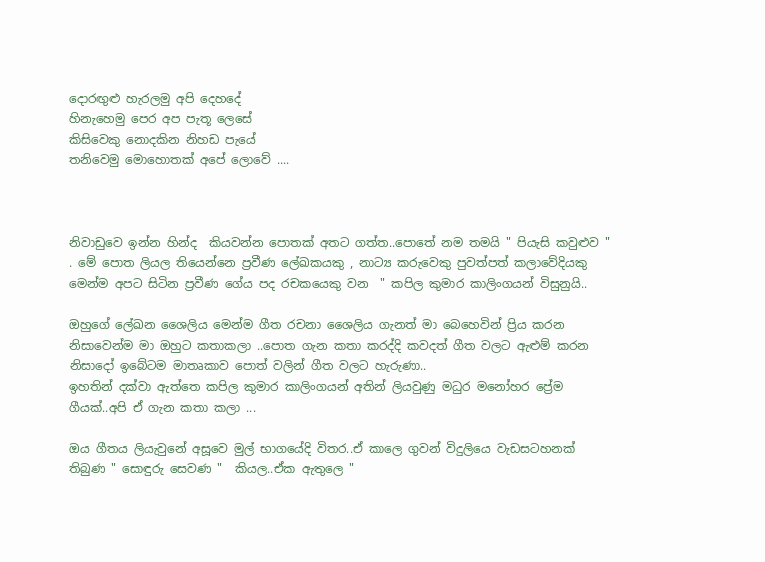දොරඟුළු හැරලමු අපි දෙහදේ
හිනැහෙමු පෙර අප පැතූ ලෙසේ
කිසිවෙකු නොදකින නිහඩ පැයේ
තනිවෙමු මොහොතක් අපේ ලොවේ ....



නිවාඩුවෙ ඉන්න හින්ද  කියවන්න පොතක් අතට ගත්ත..පොතේ නම තමයි " පියැසි කවුළුව " . මේ පොත ලියල තියෙන්නෙ ප්‍රවීණ ලේඛකයකු , නාට්‍ය කරුවෙකු පුවත්පත් කලාවේදියකු මෙන්ම අපට සිටින ප්‍රවීණ ගේය පද රචකයෙකු වන  " කපිල කුමාර කාලිංගයන් විසුනුයි..

ඔහුගේ ලේඛන ශෛලිය මෙන්ම ගීත රචනා ශෛලිය ගැනත් මා බෙහෙවින් ප්‍රිය කරන නිසාවෙන්ම මා ඔහුට කතාකලා ..පොත ගැන කතා කරද්දි කවදත් ගීත වලට ඇළුම් කරන නිසාදෝ ඉබේටම මාතෘකාව පොත් වලින් ගීත වලට හැරුණා..
ඉහතින් දක්වා ඇත්තෙ කපිල කුමාර කාලිංගයන් අතින් ලියවුණු මධුර මනෝහර ප්‍රේම ගීයක්..අපි ඒ ගැන කතා කලා ...

ඔය ගීතය ලියැවුනේ අසූවෙ මුල් භාගයේදි විතර..ඒ කාලෙ ගුවන් විදුලියෙ වැඩසටහනක් තිබුණ " සොඳුරු සෙවණ "  කියල..ඒක ඇතුලෙ "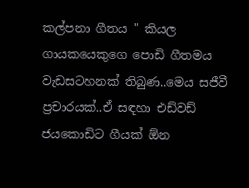කල්පනා ගීතය " කියල ගායකයෙකුගෙ පොඩි ගීතමය වැඩසටහනක් තිබුණ..මෙය සජීවී ප්‍රචාරයක්..ඒ සඳහා එඩ්වඩ් ජයකොඩිට ගීයක් ඕන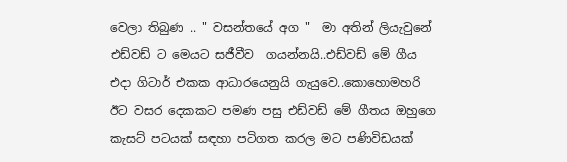වෙලා තිබුණ .. " වසන්තයේ අග "  මා අතින් ලියැවුනේ එඩ්වඩ් ට මෙයට සජීවීව  ගයන්නයි..එඩ්වඩ් මේ ගීය එදා ගිටාර් එකක ආධාරයෙනුයි ගැයුවෙ..කොහොමහරි ඊට වසර දෙකකට පමණ පසු එඩ්වඩ් මේ ගීතය ඔහුගෙ කැසට් පටයක් සඳහා පටිගත කරල මට පණිවිඩයක්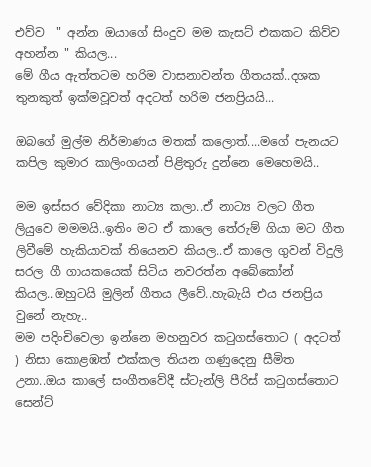එව්ව  " අන්න ඔයාගේ සිංදුව මම කැසට් එකකට කිව්ව අහන්න " කියල...
මේ ගීය ඇත්තටම හරිම වාසනාවන්ත ගීතයක්..දශක තුනකුත් ඉක්මවූවත් අදටත් හරිම ජනප්‍රියයි...

ඔබගේ මුල්ම නිර්මාණය මතක් කලොත්....මගේ පැනයට කපිල කුමාර කාලිංගයන් පිළිතුරු දුන්නෙ මෙහෙමයි..

මම ඉස්සර වේදිකා නාට්‍ය කලා..ඒ නාට්‍ය වලට ගීත ලියුවෙ මමමයි..ඉතිං මට ඒ කාලෙ තේරුම් ගියා මට ගීත ලිවීමේ හැකියාවක් තියෙනව කියල..ඒ කාලෙ ගුවන් විදුලි සරල ගී ගායකයෙක් සිටිය නවරත්න අබේකෝන් කියල..ඔහුටයි මුලින් ගීතය ලීවේ..හැබැයි එය ජනප්‍රිය වුනේ නැහැ..
මම පදිංචිවෙලා ඉන්නෙ මහනුවර කටුගස්තොට ( අදටත් ) නිසා කොළඹත් එක්කල තියන ගණුදෙනු සීමිත උනා..ඔය කාලේ සංගීතවේදී ස්ටැන්ලි පීරිස් කටුගස්තොට සෙන්ට්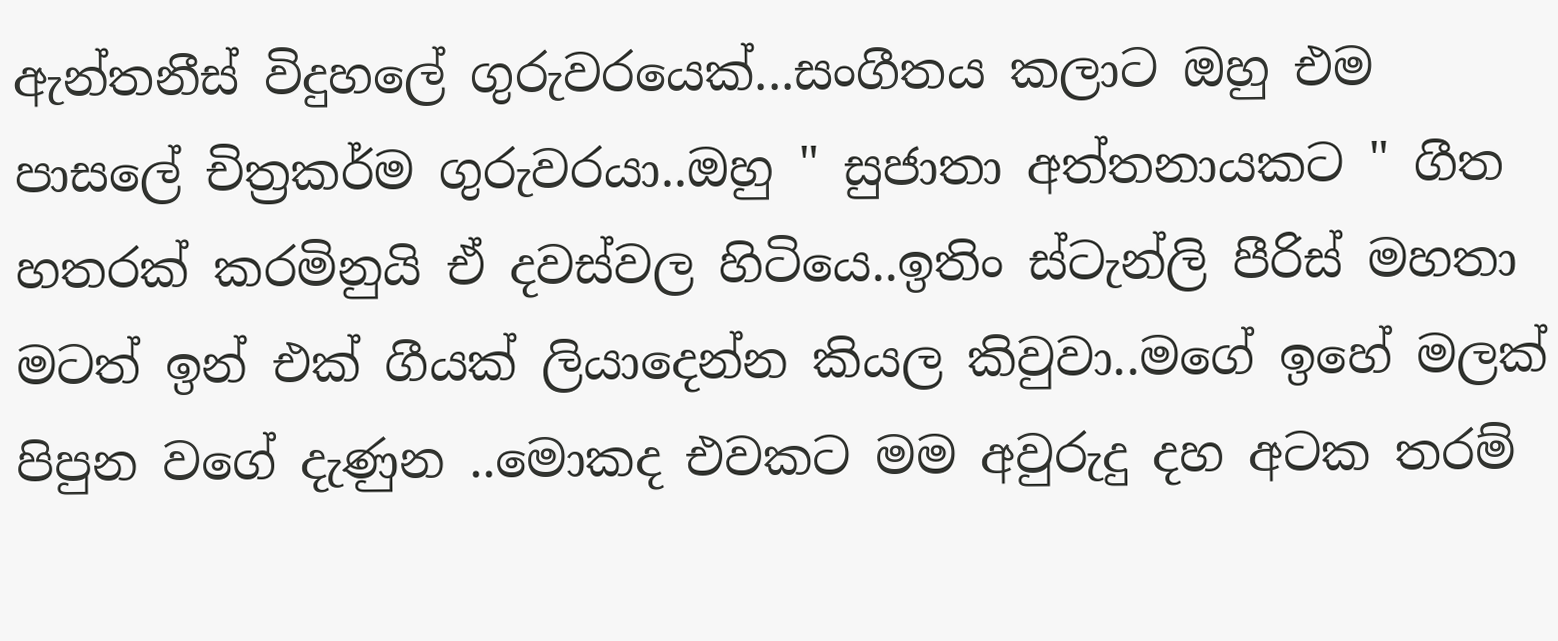ඇන්තනීස් විදුහලේ ගුරුවරයෙක්...සංගීතය කලාට ඔහු එම පාසලේ චිත්‍රකර්ම ගුරුවරයා..ඔහු " සුජාතා අත්තනායකට " ගීත හතරක් කරමිනුයි ඒ දවස්වල හිටියෙ..ඉතිං ස්ටැන්ලි පීරිස් මහතා මටත් ඉන් එක් ගීයක් ලියාදෙන්න කියල කිවුවා..මගේ ඉහේ මලක් පිපුන වගේ දැණුන ..මොකද එවකට මම අවුරුදු දහ අටක තරම්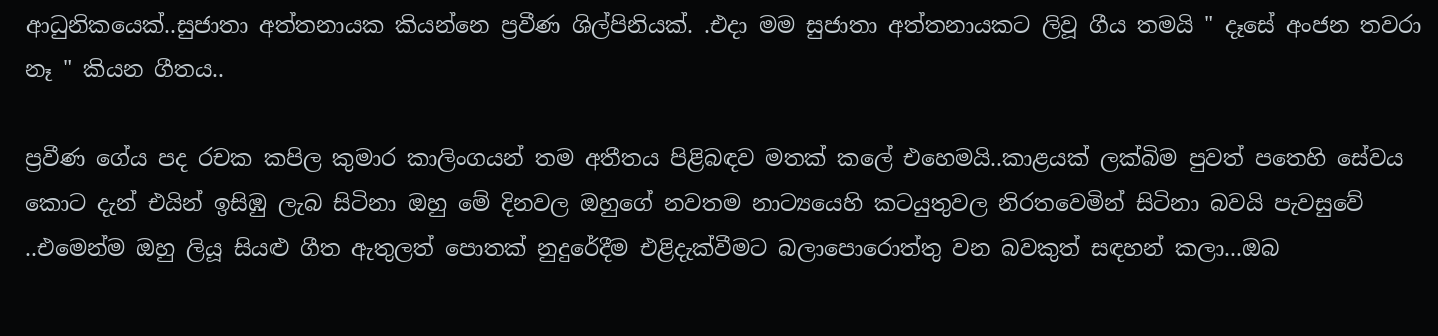ආධුනිකයෙක්..සුජාතා අත්තනායක කියන්නෙ ප්‍රවීණ ශිල්පිනියක්. .එදා මම සුජාතා අත්තනායකට ලිවූ ගීය තමයි " දෑසේ අංජන තවරා නෑ " කියන ගීතය..

ප්‍රවීණ ගේය පද රචක කපිල කුමාර කාලිංගයන් තම අතීතය පිළිබඳව මතක් කලේ එහෙමයි..කාළයක් ලක්බිම පුවත් පතෙහි සේවය කොට දැන් එයින් ඉසිඹු ලැබ සිටිනා ඔහු මේ දිනවල ඔහුගේ නවතම නාට්‍යයෙහි කටයුතුවල නිරතවෙමින් සිටිනා බවයි පැවසුවේ ..එමෙන්ම ඔහු ලියූ සියළු ගීත ඇතුලත් පොතක් නුදුරේදීම එළිදැක්වීමට බලාපොරොත්තු වන බවකුත් සඳහන් කලා...ඔබ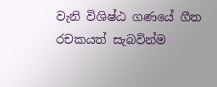වැනි විශිෂ්ඨ ගණයේ ගීත රචකයත් සැබවින්ම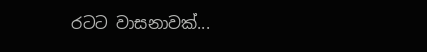රටට වාසනාවක්...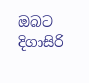ඔබට දිගාසිරි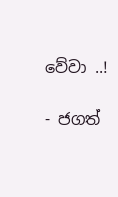වේවා ..!

- ජගත්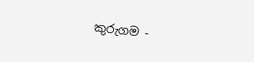කුරුගම -